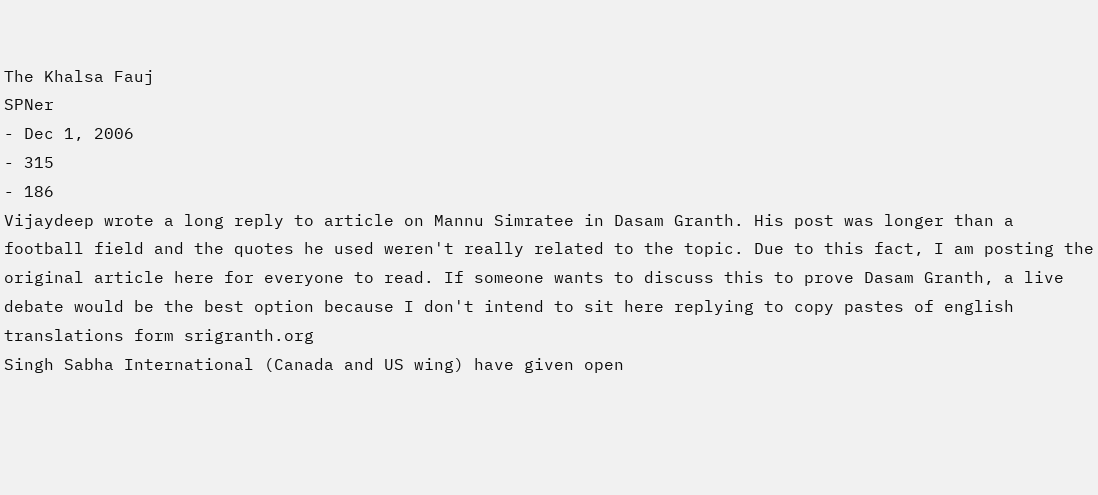The Khalsa Fauj
SPNer
- Dec 1, 2006
- 315
- 186
Vijaydeep wrote a long reply to article on Mannu Simratee in Dasam Granth. His post was longer than a football field and the quotes he used weren't really related to the topic. Due to this fact, I am posting the original article here for everyone to read. If someone wants to discuss this to prove Dasam Granth, a live debate would be the best option because I don't intend to sit here replying to copy pastes of english translations form srigranth.org
Singh Sabha International (Canada and US wing) have given open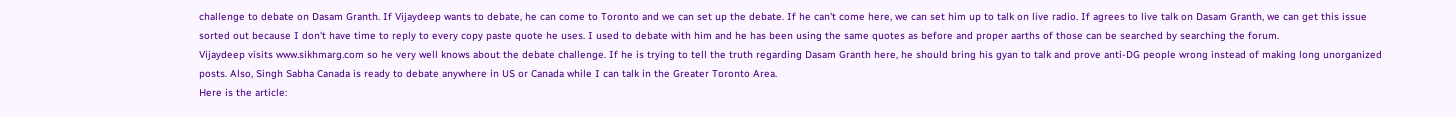challenge to debate on Dasam Granth. If Vijaydeep wants to debate, he can come to Toronto and we can set up the debate. If he can't come here, we can set him up to talk on live radio. If agrees to live talk on Dasam Granth, we can get this issue sorted out because I don't have time to reply to every copy paste quote he uses. I used to debate with him and he has been using the same quotes as before and proper aarths of those can be searched by searching the forum.
Vijaydeep visits www.sikhmarg.com so he very well knows about the debate challenge. If he is trying to tell the truth regarding Dasam Granth here, he should bring his gyan to talk and prove anti-DG people wrong instead of making long unorganized posts. Also, Singh Sabha Canada is ready to debate anywhere in US or Canada while I can talk in the Greater Toronto Area.
Here is the article: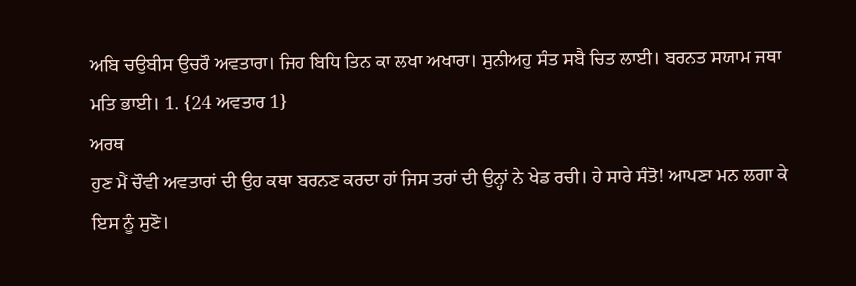ਅਬਿ ਚਉਬੀਸ ਉਚਰੌ ਅਵਤਾਰਾ। ਜਿਹ ਬਿਧਿ ਤਿਨ ਕਾ ਲਖਾ ਅਖਾਰਾ। ਸੁਨੀਅਹੁ ਸੰਤ ਸਬੈ ਚਿਤ ਲਾਈ। ਬਰਨਤ ਸਯਾਮ ਜਥਾ ਮਤਿ ਭਾਈ। 1. {24 ਅਵਤਾਰ 1}
ਅਰਥ
ਹੁਣ ਮੈਂ ਚੌਵੀ ਅਵਤਾਰਾਂ ਦੀ ਉਹ ਕਥਾ ਬਰਨਣ ਕਰਦਾ ਹਾਂ ਜਿਸ ਤਰਾਂ ਦੀ ਉਨ੍ਹਾਂ ਨੇ ਖੇਡ ਰਚੀ। ਹੇ ਸਾਰੇ ਸੰਤੋ! ਆਪਣਾ ਮਨ ਲਗਾ ਕੇ ਇਸ ਨੂੰ ਸੁਣੋ।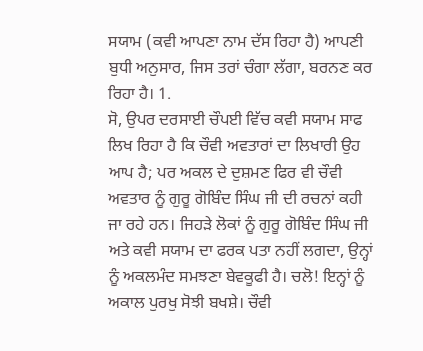ਸਯਾਮ (ਕਵੀ ਆਪਣਾ ਨਾਮ ਦੱਸ ਰਿਹਾ ਹੈ) ਆਪਣੀ ਬੁਧੀ ਅਨੁਸਾਰ, ਜਿਸ ਤਰਾਂ ਚੰਗਾ ਲੱਗਾ, ਬਰਨਣ ਕਰ ਰਿਹਾ ਹੈ। 1.
ਸੋ, ਉਪਰ ਦਰਸਾਈ ਚੌਪਈ ਵਿੱਚ ਕਵੀ ਸਯਾਮ ਸਾਫ ਲਿਖ ਰਿਹਾ ਹੈ ਕਿ ਚੌਵੀ ਅਵਤਾਰਾਂ ਦਾ ਲਿਖਾਰੀ ਉਹ ਆਪ ਹੈ; ਪਰ ਅਕਲ ਦੇ ਦੁਸ਼ਮਣ ਫਿਰ ਵੀ ਚੌਵੀ ਅਵਤਾਰ ਨੂੰ ਗੁਰੂ ਗੋਬਿੰਦ ਸਿੰਘ ਜੀ ਦੀ ਰਚਨਾਂ ਕਹੀ ਜਾ ਰਹੇ ਹਨ। ਜਿਹੜੇ ਲੋਕਾਂ ਨੂੰ ਗੁਰੂ ਗੋਬਿੰਦ ਸਿੰਘ ਜੀ ਅਤੇ ਕਵੀ ਸਯਾਮ ਦਾ ਫਰਕ ਪਤਾ ਨਹੀਂ ਲਗਦਾ, ਉਨ੍ਹਾਂ ਨੂੰ ਅਕਲਮੰਦ ਸਮਝਣਾ ਬੇਵਕੂਫੀ ਹੈ। ਚਲੋ! ਇਨ੍ਹਾਂ ਨੂੰ ਅਕਾਲ ਪੁਰਖੁ ਸੋਝੀ ਬਖਸ਼ੇ। ਚੌਵੀ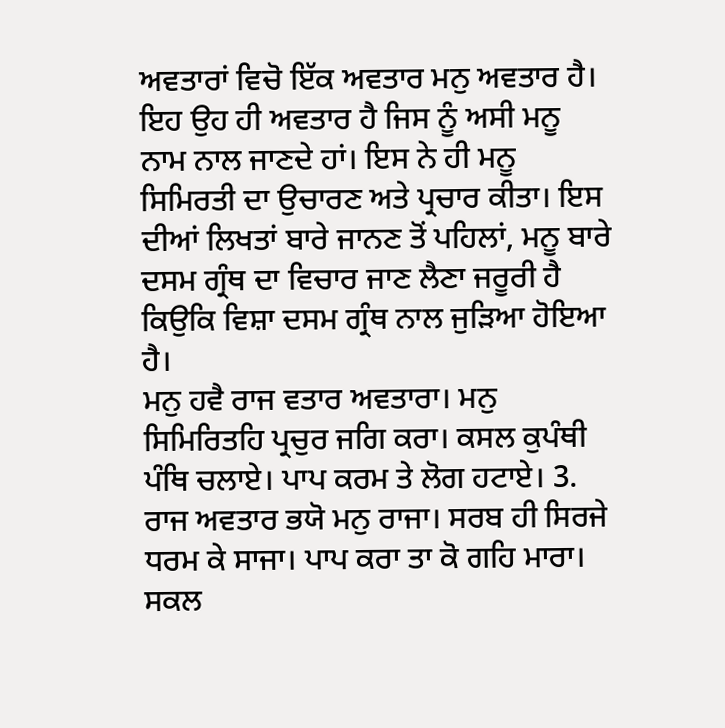ਅਵਤਾਰਾਂ ਵਿਚੋ ਇੱਕ ਅਵਤਾਰ ਮਨੁ ਅਵਤਾਰ ਹੈ। ਇਹ ਉਹ ਹੀ ਅਵਤਾਰ ਹੈ ਜਿਸ ਨੂੰ ਅਸੀ ਮਨੂ ਨਾਮ ਨਾਲ ਜਾਣਦੇ ਹਾਂ। ਇਸ ਨੇ ਹੀ ਮਨੂ ਸਿਮਿਰਤੀ ਦਾ ਉਚਾਰਣ ਅਤੇ ਪ੍ਰਚਾਰ ਕੀਤਾ। ਇਸ ਦੀਆਂ ਲਿਖਤਾਂ ਬਾਰੇ ਜਾਨਣ ਤੋਂ ਪਹਿਲਾਂ, ਮਨੂ ਬਾਰੇ ਦਸਮ ਗ੍ਰੰਥ ਦਾ ਵਿਚਾਰ ਜਾਣ ਲੈਣਾ ਜਰੂਰੀ ਹੈ ਕਿਉਕਿ ਵਿਸ਼ਾ ਦਸਮ ਗ੍ਰੰਥ ਨਾਲ ਜੁੜਿਆ ਹੋਇਆ ਹੈ।
ਮਨੁ ਹਵੈ ਰਾਜ ਵਤਾਰ ਅਵਤਾਰਾ। ਮਨੁ ਸਿਮਿਰਿਤਹਿ ਪ੍ਰਚੁਰ ਜਗਿ ਕਰਾ। ਕਸਲ ਕੁਪੰਥੀ ਪੰਥਿ ਚਲਾਏ। ਪਾਪ ਕਰਮ ਤੇ ਲੋਗ ਹਟਾਏ। 3. ਰਾਜ ਅਵਤਾਰ ਭਯੋ ਮਨੁ ਰਾਜਾ। ਸਰਬ ਹੀ ਸਿਰਜੇ ਧਰਮ ਕੇ ਸਾਜਾ। ਪਾਪ ਕਰਾ ਤਾ ਕੋ ਗਹਿ ਮਾਰਾ। ਸਕਲ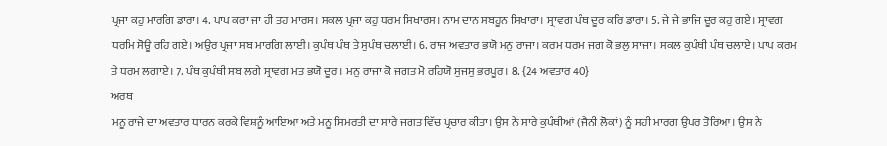ਪ੍ਰਜਾ ਕਹੁ ਮਾਰਗਿ ਡਾਰਾ। 4. ਪਾਪ ਕਰਾ ਜਾ ਹੀ ਤਹ ਮਾਰਸ। ਸਕਲ ਪ੍ਰਜਾ ਕਹੁ ਧਰਮ ਸਿਖਾਰਸ। ਨਾਮ ਦਾਨ ਸਬਹੂਨ ਸਿਖਾਰਾ। ਸ੍ਰਾਵਗ ਪੰਥ ਦੂਰ ਕਰਿ ਡਾਰਾ। 5. ਜੇ ਜੇ ਭਾਜਿ ਦੂਰ ਕਹੁ ਗਏ। ਸ੍ਰਾਵਗ ਧਰਮਿ ਸੋਊ ਰਹਿ ਗਏ। ਅਉਰ ਪ੍ਰਜਾ ਸਬ ਮਾਰਗਿ ਲਾਈ। ਕੁਪੰਥ ਪੰਥ ਤੇ ਸੁਪੰਥ ਚਲਾਈ। 6. ਰਾਜ ਅਵਤਾਰ ਭਯੋ ਮਨੁ ਰਾਜਾ। ਕਰਮ ਧਰਮ ਜਗ ਕੋ ਭਲੁ ਸਾਜਾ। ਸਕਲ ਕੁਪੰਥੀ ਪੰਥ ਚਲਾਏ। ਪਾਪ ਕਰਮ ਤੇ ਧਰਮ ਲਗਾਏ। 7. ਪੰਥ ਕੁਪੰਥੀ ਸਬ ਲਗੇ ਸ੍ਰਾਵਗ ਮਤ ਭਯੋ ਦੂਰ। ਮਨੁ ਰਾਜਾ ਕੋ ਜਗਤ ਮੋ ਰਹਿਯੋ ਸੁਜਸੁ ਭਰਪੂਰ। 8. {24 ਅਵਤਾਰ 40}
ਅਰਥ
ਮਨੂ ਰਾਜੇ ਦਾ ਅਵਤਾਰ ਧਾਰਨ ਕਰਕੇ ਵਿਸ਼ਨੂੰ ਆਇਆ ਅਤੇ ਮਨੂ ਸਿਮਰਤੀ ਦਾ ਸਾਰੇ ਜਗਤ ਵਿੱਚ ਪ੍ਰਚਾਰ ਕੀਤਾ। ਉਸ ਨੇ ਸਾਰੇ ਕੁਪੰਥੀਆਂ (ਜੈਨੀ ਲੋਕਾਂ) ਨੂੰ ਸਹੀ ਮਾਰਗ ਉਪਰ ਤੋਰਿਆ। ਉਸ ਨੇ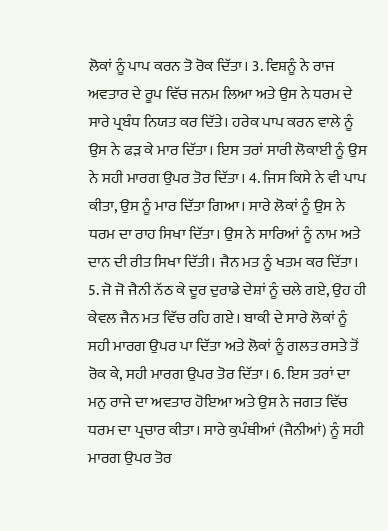ਲੋਕਾਂ ਨੂੰ ਪਾਪ ਕਰਨ ਤੋ ਰੋਕ ਦਿੱਤਾ। 3. ਵਿਸ਼ਨੂੰ ਨੇ ਰਾਜ ਅਵਤਾਰ ਦੇ ਰੂਪ ਵਿੱਚ ਜਨਮ ਲਿਆ ਅਤੇ ਉਸ ਨੇ ਧਰਮ ਦੇ ਸਾਰੇ ਪ੍ਰਬੰਧ ਨਿਯਤ ਕਰ ਦਿੱਤੇ। ਹਰੇਕ ਪਾਪ ਕਰਨ ਵਾਲੇ ਨੂੰ ਉਸ ਨੇ ਫੜ ਕੇ ਮਾਰ ਦਿੱਤਾ। ਇਸ ਤਰਾਂ ਸਾਰੀ ਲੋਕਾਈ ਨੂੰ ਉਸ ਨੇ ਸਹੀ ਮਾਰਗ ਉਪਰ ਤੋਰ ਦਿੱਤਾ। 4. ਜਿਸ ਕਿਸੇ ਨੇ ਵੀ ਪਾਪ ਕੀਤਾ, ਉਸ ਨੂੰ ਮਾਰ ਦਿੱਤਾ ਗਿਆ। ਸਾਰੇ ਲੋਕਾਂ ਨੂੰ ਉਸ ਨੇ ਧਰਮ ਦਾ ਰਾਹ ਸਿਖਾ ਦਿੱਤਾ। ਉਸ ਨੇ ਸਾਰਿਆਂ ਨੂੰ ਨਾਮ ਅਤੇ ਦਾਨ ਦੀ ਰੀਤ ਸਿਖਾ ਦਿੱਤੀ। ਜੈਨ ਮਤ ਨੂੰ ਖਤਮ ਕਰ ਦਿੱਤਾ। 5. ਜੋ ਜੋ ਜੈਨੀ ਨੱਠ ਕੇ ਦੂਰ ਦੁਰਾਡੇ ਦੇਸ਼ਾਂ ਨੂੰ ਚਲੇ ਗਏ, ਉਹ ਹੀ ਕੇਵਲ ਜੈਨ ਮਤ ਵਿੱਚ ਰਹਿ ਗਏ। ਬਾਕੀ ਦੇ ਸਾਰੇ ਲੋਕਾਂ ਨੂੰ ਸਹੀ ਮਾਰਗ ਉਪਰ ਪਾ ਦਿੱਤਾ ਅਤੇ ਲੋਕਾਂ ਨੂੰ ਗਲਤ ਰਸਤੇ ਤੋਂ ਰੋਕ ਕੇ, ਸਹੀ ਮਾਰਗ ਉਪਰ ਤੋਰ ਦਿੱਤਾ। 6. ਇਸ ਤਰਾਂ ਦਾ ਮਨੁ ਰਾਜੇ ਦਾ ਅਵਤਾਰ ਹੋਇਆ ਅਤੇ ਉਸ ਨੇ ਜਗਤ ਵਿੱਚ ਧਰਮ ਦਾ ਪ੍ਰਚਾਰ ਕੀਤਾ। ਸਾਰੇ ਕੁਪੰਥੀਆਂ (ਜੈਨੀਆਂ) ਨੂੰ ਸਹੀ ਮਾਰਗ ਉਪਰ ਤੋਰ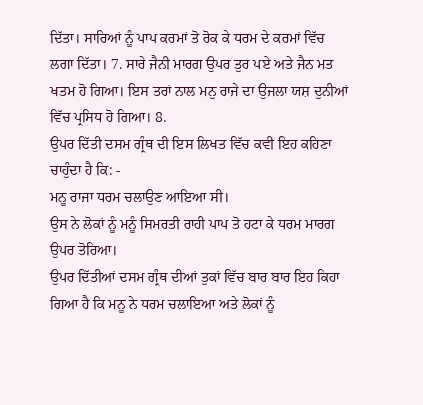ਦਿੱਤਾ। ਸਾਰਿਆਂ ਨੂੰ ਪਾਪ ਕਰਮਾਂ ਤੋ ਰੋਕ ਕੇ ਧਰਮ ਦੇ ਕਰਮਾਂ ਵਿੱਚ ਲਗਾ ਦਿੱਤਾ। 7. ਸਾਰੇ ਜੈਨੀ ਮਾਰਗ ਉਪਰ ਤੁਰ ਪਏ ਅਤੇ ਜੈਨ ਮਤ ਖਤਮ ਹੋ ਗਿਆ। ਇਸ ਤਰਾਂ ਨਾਲ ਮਨੁ ਰਾਜੇ ਦਾ ਉਜਲਾ ਯਸ਼ ਦੁਨੀਆਂ ਵਿੱਚ ਪ੍ਰਸਿਧ ਹੋ ਗਿਆ। 8.
ਉਪਰ ਦਿੱਤੀ ਦਸਮ ਗ੍ਰੰਥ ਦੀ ਇਸ ਲਿਖਤ ਵਿੱਚ ਕਵੀ ਇਹ ਕਹਿਣਾ ਚਾਹੁੰਦਾ ਹੈ ਕਿ: -
ਮਨੂ ਰਾਜਾ ਧਰਮ ਚਲਾਉਣ ਆਇਆ ਸੀ।
ਉਸ ਨੇ ਲੋਕਾਂ ਨੂੰ ਮਨੂੰ ਸਿਮਰਤੀ ਰਾਹੀ ਪਾਪ ਤੋ ਹਟਾ ਕੇ ਧਰਮ ਮਾਰਗ ਉਪਰ ਤੋਰਿਆ।
ਉਪਰ ਦਿੱਤੀਆਂ ਦਸਮ ਗ੍ਰੰਥ ਦੀਆਂ ਤੁਕਾਂ ਵਿੱਚ ਬਾਰ ਬਾਰ ਇਹ ਕਿਹਾ ਗਿਆ ਹੈ ਕਿ ਮਨੂ ਨੇ ਧਰਮ ਚਲਾਇਆ ਅਤੇ ਲੋਕਾਂ ਨੂੰ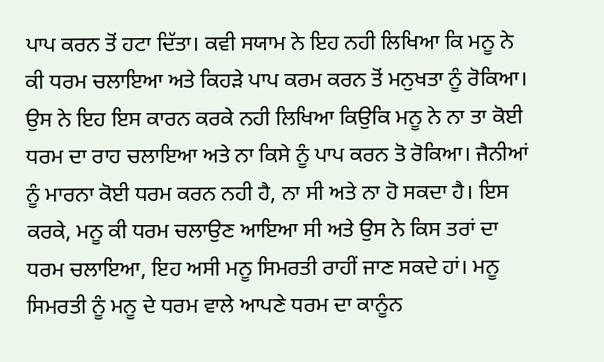ਪਾਪ ਕਰਨ ਤੋਂ ਹਟਾ ਦਿੱਤਾ। ਕਵੀ ਸਯਾਮ ਨੇ ਇਹ ਨਹੀ ਲਿਖਿਆ ਕਿ ਮਨੂ ਨੇ ਕੀ ਧਰਮ ਚਲਾਇਆ ਅਤੇ ਕਿਹੜੇ ਪਾਪ ਕਰਮ ਕਰਨ ਤੋਂ ਮਨੁਖਤਾ ਨੂੰ ਰੋਕਿਆ। ਉਸ ਨੇ ਇਹ ਇਸ ਕਾਰਨ ਕਰਕੇ ਨਹੀ ਲਿਖਿਆ ਕਿਉਕਿ ਮਨੂ ਨੇ ਨਾ ਤਾ ਕੋਈ ਧਰਮ ਦਾ ਰਾਹ ਚਲਾਇਆ ਅਤੇ ਨਾ ਕਿਸੇ ਨੂੰ ਪਾਪ ਕਰਨ ਤੋ ਰੋਕਿਆ। ਜੈਨੀਆਂ ਨੂੰ ਮਾਰਨਾ ਕੋਈ ਧਰਮ ਕਰਨ ਨਹੀ ਹੈ, ਨਾ ਸੀ ਅਤੇ ਨਾ ਹੋ ਸਕਦਾ ਹੈ। ਇਸ ਕਰਕੇ, ਮਨੂ ਕੀ ਧਰਮ ਚਲਾਉਣ ਆਇਆ ਸੀ ਅਤੇ ਉਸ ਨੇ ਕਿਸ ਤਰਾਂ ਦਾ ਧਰਮ ਚਲਾਇਆ, ਇਹ ਅਸੀ ਮਨੂ ਸਿਮਰਤੀ ਰਾਹੀਂ ਜਾਣ ਸਕਦੇ ਹਾਂ। ਮਨੂ ਸਿਮਰਤੀ ਨੂੰ ਮਨੂ ਦੇ ਧਰਮ ਵਾਲੇ ਆਪਣੇ ਧਰਮ ਦਾ ਕਾਨੂੰਨ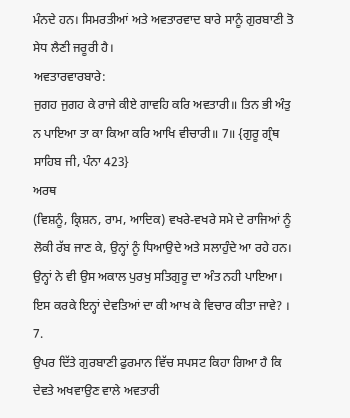ਮੰਨਦੇ ਹਨ। ਸਿਮਰਤੀਆਂ ਅਤੇ ਅਵਤਾਰਵਾਦ ਬਾਰੇ ਸਾਨੂੰ ਗੁਰਬਾਣੀ ਤੋ ਸੇਧ ਲੈਣੀ ਜਰੂਰੀ ਹੈ।
ਅਵਤਾਰਵਾਰਬਾਰੇ:
ਜੁਗਹ ਜੁਗਹ ਕੇ ਰਾਜੇ ਕੀਏ ਗਾਵਹਿ ਕਰਿ ਅਵਤਾਰੀ॥ ਤਿਨ ਭੀ ਅੰਤੁ ਨ ਪਾਇਆ ਤਾ ਕਾ ਕਿਆ ਕਰਿ ਆਖਿ ਵੀਚਾਰੀ॥ 7॥ {ਗੁਰੂ ਗ੍ਰੰਥ ਸਾਹਿਬ ਜੀ, ਪੰਨਾ 423}
ਅਰਥ
(ਵਿਸ਼ਨੂੰ, ਕ੍ਰਿਸ਼ਨ, ਰਾਮ, ਆਦਿਕ) ਵਖਰੇ-ਵਖਰੇ ਸਮੇ ਦੇ ਰਾਜਿਆਂ ਨੂੰ ਲੋਕੀ ਰੱਬ ਜਾਣ ਕੇ, ਉਨ੍ਹਾਂ ਨੂੰ ਧਿਆਉਦੇ ਅਤੇ ਸਲਾਹੁੰਦੇ ਆ ਰਹੇ ਹਨ। ਉਨ੍ਹਾਂ ਨੇ ਵੀ ਉਸ ਅਕਾਲ ਪੁਰਖੁ ਸਤਿਗੁਰੂ ਦਾ ਅੰਤ ਨਹੀ ਪਾਇਆ। ਇਸ ਕਰਕੇ ਇਨ੍ਹਾਂ ਦੇਵਤਿਆਂ ਦਾ ਕੀ ਆਖ ਕੇ ਵਿਚਾਰ ਕੀਤਾ ਜਾਵੇ? । 7.
ਉਪਰ ਦਿੱਤੇ ਗੁਰਬਾਣੀ ਫੁਰਮਾਨ ਵਿੱਚ ਸਪਸਟ ਕਿਹਾ ਗਿਆ ਹੈ ਕਿ ਦੇਵਤੇ ਅਖਵਾਉਣ ਵਾਲੇ ਅਵਤਾਰੀ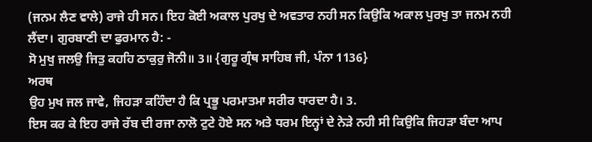(ਜਨਮ ਲੈਣ ਵਾਲੇ) ਰਾਜੇ ਹੀ ਸਨ। ਇਹ ਕੋਈ ਅਕਾਲ ਪੁਰਖੁ ਦੇ ਅਵਤਾਰ ਨਹੀ ਸਨ ਕਿਉਕਿ ਅਕਾਲ ਪੁਰਖੁ ਤਾ ਜਨਮ ਨਹੀ ਲੈਂਦਾ। ਗੁਰਬਾਣੀ ਦਾ ਫੁਰਮਾਨ ਹੈ: -
ਸੋ ਮੁਖੁ ਜਲਉ ਜਿਤੁ ਕਹਹਿ ਠਾਕੁਰੁ ਜੋਨੀ॥ 3॥ {ਗੁਰੂ ਗ੍ਰੰਥ ਸਾਹਿਬ ਜੀ, ਪੰਨਾ 1136}
ਅਰਥ
ਉਹ ਮੁਖ ਜਲ ਜਾਵੇ, ਜਿਹੜਾ ਕਹਿੰਦਾ ਹੈ ਕਿ ਪ੍ਰਭੂ ਪਰਮਾਤਮਾ ਸਰੀਰ ਧਾਰਦਾ ਹੈ। 3.
ਇਸ ਕਰ ਕੇ ਇਹ ਰਾਜੇ ਰੱਬ ਦੀ ਰਜਾ ਨਾਲੋ ਟੁਟੇ ਹੋਏ ਸਨ ਅਤੇ ਧਰਮ ਇਨ੍ਹਾਂ ਦੇ ਨੇੜੇ ਨਹੀ ਸੀ ਕਿਉਕਿ ਜਿਹੜਾ ਬੰਦਾ ਆਪ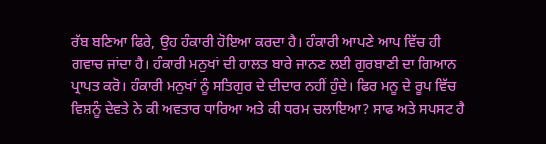ਰੱਬ ਬਣਿਆ ਫਿਰੇ, ਉਹ ਹੰਕਾਰੀ ਹੋਇਆ ਕਰਦਾ ਹੈ। ਹੰਕਾਰੀ ਆਪਣੇ ਆਪ ਵਿੱਚ ਹੀ ਗਵਾਚ ਜਾਂਦਾ ਹੈ। ਹੰਕਾਰੀ ਮਨੁਖਾਂ ਦੀ ਹਾਲਤ ਬਾਰੇ ਜਾਨਣ ਲਈ ਗੁਰਬਾਣੀ ਦਾ ਗਿਆਨ ਪ੍ਰਾਪਤ ਕਰੋ। ਹੰਕਾਰੀ ਮਨੁਖਾਂ ਨੂੰ ਸਤਿਗੁਰ ਦੇ ਦੀਦਾਰ ਨਹੀਂ ਹੁੰਦੇ। ਫਿਰ ਮਨੂ ਦੇ ਰੂਪ ਵਿੱਚ ਵਿਸ਼ਨੂੰ ਦੇਵਤੇ ਨੇ ਕੀ ਅਵਤਾਰ ਧਾਰਿਆ ਅਤੇ ਕੀ ਧਰਮ ਚਲਾਇਆ? ਸਾਫ ਅਤੇ ਸਪਸਟ ਹੈ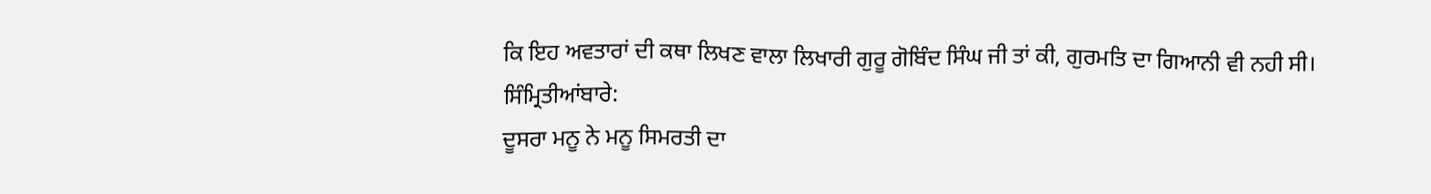ਕਿ ਇਹ ਅਵਤਾਰਾਂ ਦੀ ਕਥਾ ਲਿਖਣ ਵਾਲਾ ਲਿਖਾਰੀ ਗੁਰੂ ਗੋਬਿੰਦ ਸਿੰਘ ਜੀ ਤਾਂ ਕੀ, ਗੁਰਮਤਿ ਦਾ ਗਿਆਨੀ ਵੀ ਨਹੀ ਸੀ।
ਸਿੰਮ੍ਰਿਤੀਆਂਬਾਰੇ:
ਦੂਸਰਾ ਮਨੂ ਨੇ ਮਨੂ ਸਿਮਰਤੀ ਦਾ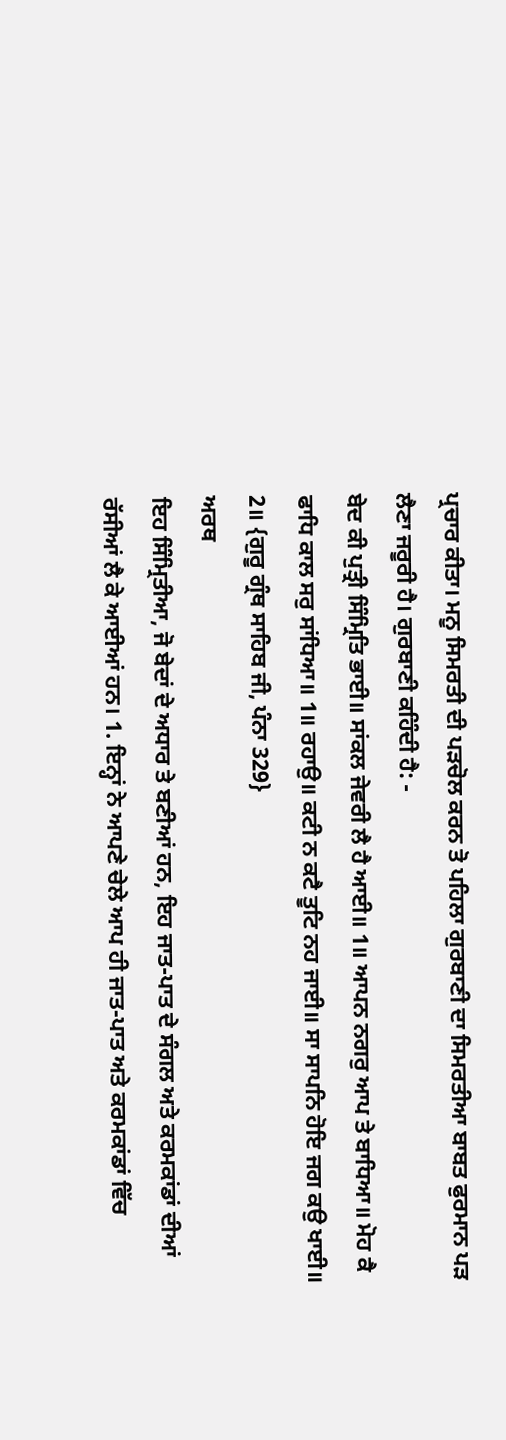ਪ੍ਰਚਾਰ ਕੀਤਾ। ਮਨੂ ਸਿਮਰਤੀ ਦੀ ਪੜਚੋਲ ਕਰਨ ਤੋ ਪਹਿਲਾ ਗੁਰਬਾਣੀ ਦਾ ਸਿਮਰਤੀਆ ਬਾਬਤ ਫੁਰਮਾਨ ਪੜ ਲੈਣਾ ਜਰੂਰੀ ਹੈ। ਗੁਰਬਾਣੀ ਕਹਿੰਦੀ ਹੈ: -
ਬੇਦ ਕੀ ਪੁਤ੍ਰੀ ਸਿੰਮ੍ਰਿਤਿ ਭਾਈ॥ ਸਾਂਕਲ ਜੇਵਰੀ ਲੈ ਹੈ ਆਈ॥ 1॥ ਆਪਨ ਨਗਰੁ ਆਪ ਤੇ ਬਾਧਿਆ॥ ਮੋਹ ਕੈ ਫਾਧਿ ਕਾਲ ਸਰੁ ਸਾਂਧਿਆ॥ 1॥ ਰਹਾਉ॥ ਕਟੀ ਨ ਕਟੈ ਤੂਟਿ ਨਹ ਜਾਈ॥ ਸਾ ਸਾਪਨਿ ਹੋਇ ਜਗ ਕਉ ਖਾਈ॥ 2॥ {ਗੁਰੂ ਗ੍ਰੰਥ ਸਾਹਿਬ ਜੀ, ਪੰਨਾ 329}
ਅਰਥ
ਇਹ ਸਿੰਮ੍ਰਿਤੀਆ, ਜੋ ਬੇਦਾਂ ਦੇ ਅਧਾਰ ਤੇ ਬਣੀਆਂ ਹਨ, ਇਹ ਜਾਤ-ਪਾਤ ਦੇ ਸੰਗਲ ਅਤੇ ਕਰਮਕਾਂਡਾਂ ਦੀਆਂ ਰੱਸੀਆਂ ਲੈ ਕੇ ਆਈਆਂ ਹਨ। 1. ਇਨ੍ਹਾਂ ਨੇ ਆਪਣੇ ਚੇਲੇ ਆਪ ਹੀ ਜਾਤ-ਪਾਤ ਅਤੇ ਕਰਮਕਾਂਡਾਂ ਵਿੱਚ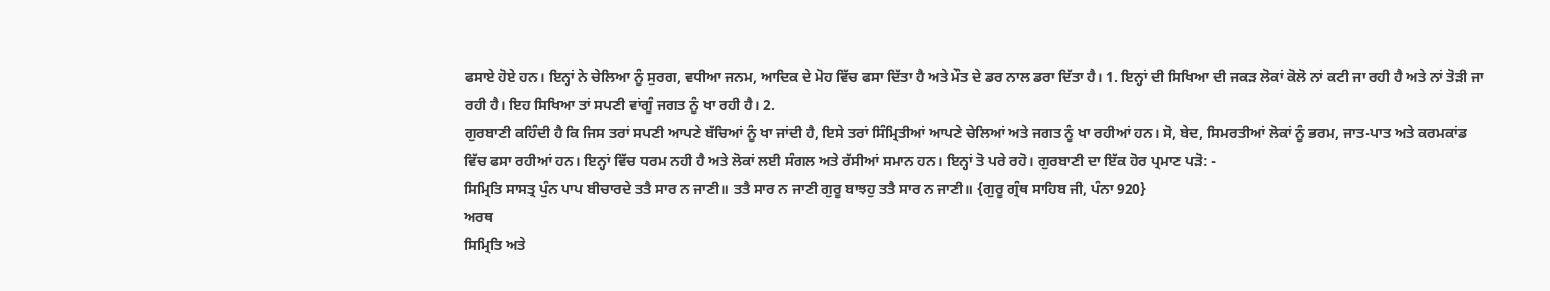ਫਸਾਏ ਹੋਏ ਹਨ। ਇਨ੍ਹਾਂ ਨੇ ਚੇਲਿਆ ਨੂੰ ਸੁਰਗ, ਵਧੀਆ ਜਨਮ, ਆਦਿਕ ਦੇ ਮੋਹ ਵਿੱਚ ਫਸਾ ਦਿੱਤਾ ਹੈ ਅਤੇ ਮੌਤ ਦੇ ਡਰ ਨਾਲ ਡਰਾ ਦਿੱਤਾ ਹੈ। 1. ਇਨ੍ਹਾਂ ਦੀ ਸਿਖਿਆ ਦੀ ਜਕੜ ਲੋਕਾਂ ਕੋਲੋ ਨਾਂ ਕਟੀ ਜਾ ਰਹੀ ਹੈ ਅਤੇ ਨਾਂ ਤੋੜੀ ਜਾ ਰਹੀ ਹੈ। ਇਹ ਸਿਖਿਆ ਤਾਂ ਸਪਣੀ ਵਾਂਗੂੰ ਜਗਤ ਨੂੰ ਖਾ ਰਹੀ ਹੈ। 2.
ਗੁਰਬਾਣੀ ਕਹਿੰਦੀ ਹੈ ਕਿ ਜਿਸ ਤਰਾਂ ਸਪਣੀ ਆਪਣੇ ਬੱਚਿਆਂ ਨੂੰ ਖਾ ਜਾਂਦੀ ਹੈ, ਇਸੇ ਤਰਾਂ ਸਿੰਮ੍ਰਿਤੀਆਂ ਆਪਣੇ ਚੇਲਿਆਂ ਅਤੇ ਜਗਤ ਨੂੰ ਖਾ ਰਹੀਆਂ ਹਨ। ਸੋ, ਬੇਦ, ਸਿਮਰਤੀਆਂ ਲੋਕਾਂ ਨੂੰ ਭਰਮ, ਜਾਤ-ਪਾਤ ਅਤੇ ਕਰਮਕਾਂਡ ਵਿੱਚ ਫਸਾ ਰਹੀਆਂ ਹਨ। ਇਨ੍ਹਾਂ ਵਿੱਚ ਧਰਮ ਨਹੀ ਹੈ ਅਤੇ ਲੋਕਾਂ ਲਈ ਸੰਗਲ ਅਤੇ ਰੱਸੀਆਂ ਸਮਾਨ ਹਨ। ਇਨ੍ਹਾਂ ਤੋ ਪਰੇ ਰਹੋ। ਗੁਰਬਾਣੀ ਦਾ ਇੱਕ ਹੋਰ ਪ੍ਰਮਾਣ ਪੜੋ: -
ਸਿਮ੍ਰਿਤਿ ਸਾਸਤ੍ਰ ਪੁੰਨ ਪਾਪ ਬੀਚਾਰਦੇ ਤਤੈ ਸਾਰ ਨ ਜਾਣੀ॥ ਤਤੈ ਸਾਰ ਨ ਜਾਣੀ ਗੁਰੂ ਬਾਝਹੁ ਤਤੈ ਸਾਰ ਨ ਜਾਣੀ॥ {ਗੁਰੂ ਗ੍ਰੰਥ ਸਾਹਿਬ ਜੀ, ਪੰਨਾ 920}
ਅਰਥ
ਸਿਮ੍ਰਿਤਿ ਅਤੇ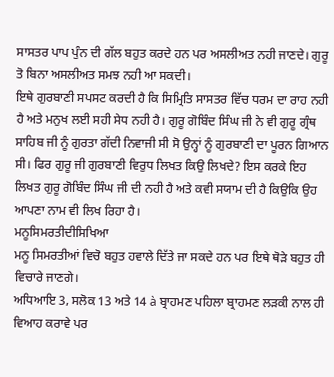ਸਾਸਤਰ ਪਾਪ ਪੁੰਨ ਦੀ ਗੱਲ ਬਹੁਤ ਕਰਦੇ ਹਨ ਪਰ ਅਸਲੀਅਤ ਨਹੀ ਜਾਣਦੇ। ਗੁਰੂ ਤੋ ਬਿਨਾ ਅਸਲੀਅਤ ਸਮਝ ਨਹੀ ਆ ਸਕਦੀ।
ਇਥੇ ਗੁਰਬਾਣੀ ਸਪਸਟ ਕਰਦੀ ਹੈ ਕਿ ਸਿਮ੍ਰਿਤਿ ਸਾਸਤਰ ਵਿੱਚ ਧਰਮ ਦਾ ਰਾਹ ਨਹੀ ਹੈ ਅਤੇ ਮਨੁਖ ਲਈ ਸਹੀ ਸੇਧ ਨਹੀ ਹੈ। ਗੁਰੂ ਗੋਬਿੰਦ ਸਿੰਘ ਜੀ ਨੇ ਵੀ ਗੁਰੂ ਗ੍ਰੰਥ ਸਾਹਿਬ ਜੀ ਨੂੰ ਗੁਰਤਾ ਗੱਦੀ ਨਿਵਾਜੀ ਸੀ ਸੋ ਉਨ੍ਹਾਂ ਨੂੰ ਗੁਰਬਾਣੀ ਦਾ ਪੂਰਨ ਗਿਆਨ ਸੀ। ਫਿਰ ਗੁਰੂ ਜੀ ਗੁਰਬਾਣੀ ਵਿਰੁਧ ਲਿਖਤ ਕਿਉ ਲਿਖਦੇ? ਇਸ ਕਰਕੇ ਇਹ ਲਿਖਤ ਗੁਰੂ ਗੋਬਿੰਦ ਸਿੰਘ ਜੀ ਦੀ ਨਹੀ ਹੈ ਅਤੇ ਕਵੀ ਸਯਾਮ ਦੀ ਹੈ ਕਿਉਕਿ ਉਹ ਆਪਣਾ ਨਾਮ ਵੀ ਲਿਖ ਰਿਹਾ ਹੈ।
ਮਨੂਸਿਮਰਤੀਦੀਸਿਖਿਆ
ਮਨੂ ਸਿਮਰਤੀਆਂ ਵਿਚੋ ਬਹੁਤ ਹਵਾਲੇ ਦਿੱਤੇ ਜਾ ਸਕਦੇ ਹਨ ਪਰ ਇਥੇ ਥੋੜੇ ਬਹੁਤ ਹੀ ਵਿਚਾਰੇ ਜਾਣਗੇ।
ਅਧਿਆਇ 3, ਸਲੋਕ 13 ਅਤੇ 14 à ਬ੍ਰਾਹਮਣ ਪਹਿਲਾ ਬ੍ਰਾਹਮਣ ਲੜਕੀ ਨਾਲ ਹੀ ਵਿਆਹ ਕਰਾਵੇ ਪਰ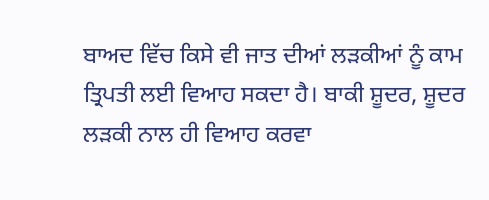ਬਾਅਦ ਵਿੱਚ ਕਿਸੇ ਵੀ ਜਾਤ ਦੀਆਂ ਲੜਕੀਆਂ ਨੂੰ ਕਾਮ ਤ੍ਰਿਪਤੀ ਲਈ ਵਿਆਹ ਸਕਦਾ ਹੈ। ਬਾਕੀ ਸ਼ੂਦਰ, ਸ਼ੂਦਰ ਲੜਕੀ ਨਾਲ ਹੀ ਵਿਆਹ ਕਰਵਾ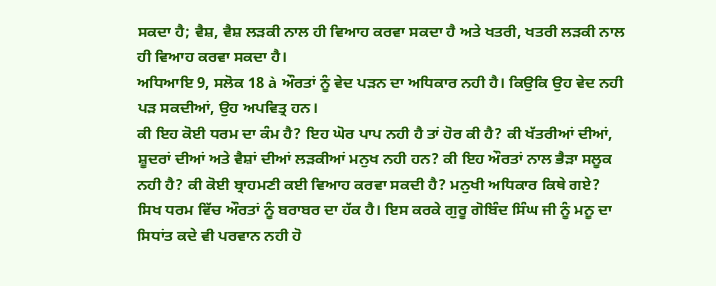ਸਕਦਾ ਹੈ; ਵੈਸ਼, ਵੈਸ਼ ਲੜਕੀ ਨਾਲ ਹੀ ਵਿਆਹ ਕਰਵਾ ਸਕਦਾ ਹੈ ਅਤੇ ਖਤਰੀ, ਖਤਰੀ ਲੜਕੀ ਨਾਲ ਹੀ ਵਿਆਹ ਕਰਵਾ ਸਕਦਾ ਹੈ।
ਅਧਿਆਇ 9, ਸਲੋਕ 18 à ਔਰਤਾਂ ਨੂੰ ਵੇਦ ਪੜਨ ਦਾ ਅਧਿਕਾਰ ਨਹੀ ਹੈ। ਕਿਉਕਿ ਉਹ ਵੇਦ ਨਹੀ ਪੜ ਸਕਦੀਆਂ, ਉਹ ਅਪਵਿਤ੍ਰ ਹਨ।
ਕੀ ਇਹ ਕੋਈ ਧਰਮ ਦਾ ਕੰਮ ਹੈ? ਇਹ ਘੋਰ ਪਾਪ ਨਹੀ ਹੈ ਤਾਂ ਹੋਰ ਕੀ ਹੈ? ਕੀ ਖੱਤਰੀਆਂ ਦੀਆਂ, ਸ਼ੂਦਰਾਂ ਦੀਆਂ ਅਤੇ ਵੈਸ਼ਾਂ ਦੀਆਂ ਲੜਕੀਆਂ ਮਨੁਖ ਨਹੀ ਹਨ? ਕੀ ਇਹ ਔਰਤਾਂ ਨਾਲ ਭੈੜਾ ਸਲੂਕ ਨਹੀ ਹੈ? ਕੀ ਕੋਈ ਬ੍ਰਾਹਮਣੀ ਕਈ ਵਿਆਹ ਕਰਵਾ ਸਕਦੀ ਹੈ? ਮਨੁਖੀ ਅਧਿਕਾਰ ਕਿਥੇ ਗਏ? ਸਿਖ ਧਰਮ ਵਿੱਚ ਔਰਤਾਂ ਨੂੰ ਬਰਾਬਰ ਦਾ ਹੱਕ ਹੈ। ਇਸ ਕਰਕੇ ਗੁਰੂ ਗੋਬਿੰਦ ਸਿੰਘ ਜੀ ਨੂੰ ਮਨੂ ਦਾ ਸਿਧਾਂਤ ਕਦੇ ਵੀ ਪਰਵਾਨ ਨਹੀ ਹੋ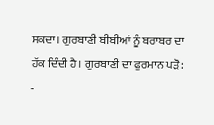ਸਕਦਾ। ਗੁਰਬਾਣੀ ਬੀਬੀਆਂ ਨੂੰ ਬਰਾਬਰ ਦਾ ਹੱਕ ਦਿੰਦੀ ਹੈ। ਗੁਰਬਾਣੀ ਦਾ ਫੁਰਮਾਨ ਪੜੋ: -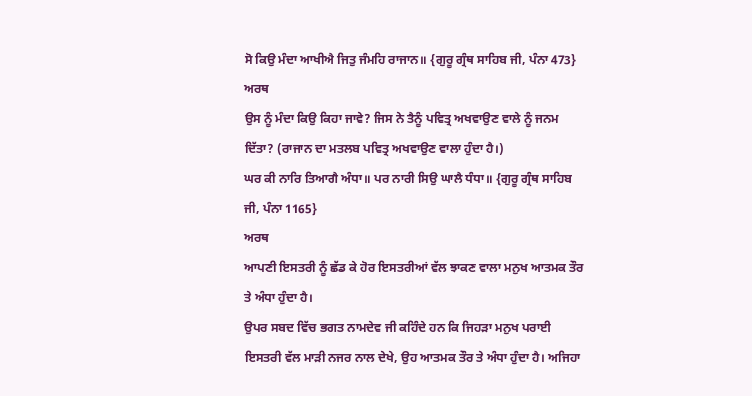ਸੋ ਕਿਉ ਮੰਦਾ ਆਖੀਐ ਜਿਤੁ ਜੰਮਹਿ ਰਾਜਾਨ॥ {ਗੁਰੂ ਗ੍ਰੰਥ ਸਾਹਿਬ ਜੀ, ਪੰਨਾ 473}
ਅਰਥ
ਉਸ ਨੂੰ ਮੰਦਾ ਕਿਉ ਕਿਹਾ ਜਾਵੇ? ਜਿਸ ਨੇ ਤੈਨੂੰ ਪਵਿਤ੍ਰ ਅਖਵਾਉਣ ਵਾਲੇ ਨੂੰ ਜਨਮ ਦਿੱਤਾ? (ਰਾਜਾਨ ਦਾ ਮਤਲਬ ਪਵਿਤ੍ਰ ਅਖਵਾਉਣ ਵਾਲਾ ਹੁੰਦਾ ਹੈ।)
ਘਰ ਕੀ ਨਾਰਿ ਤਿਆਗੈ ਅੰਧਾ॥ ਪਰ ਨਾਰੀ ਸਿਉ ਘਾਲੈ ਧੰਧਾ॥ {ਗੁਰੂ ਗ੍ਰੰਥ ਸਾਹਿਬ ਜੀ, ਪੰਨਾ 1165}
ਅਰਥ
ਆਪਣੀ ਇਸਤਰੀ ਨੂੰ ਛੱਡ ਕੇ ਹੋਰ ਇਸਤਰੀਆਂ ਵੱਲ ਝਾਕਣ ਵਾਲਾ ਮਨੁਖ ਆਤਮਕ ਤੌਰ ਤੇ ਅੰਧਾ ਹੁੰਦਾ ਹੈ।
ਉਪਰ ਸਬਦ ਵਿੱਚ ਭਗਤ ਨਾਮਦੇਵ ਜੀ ਕਹਿੰਦੇ ਹਨ ਕਿ ਜਿਹੜਾ ਮਨੁਖ ਪਰਾਈ ਇਸਤਰੀ ਵੱਲ ਮਾੜੀ ਨਜਰ ਨਾਲ ਦੇਖੇ, ਉਹ ਆਤਮਕ ਤੌਰ ਤੇ ਅੰਧਾ ਹੁੰਦਾ ਹੈ। ਅਜਿਹਾ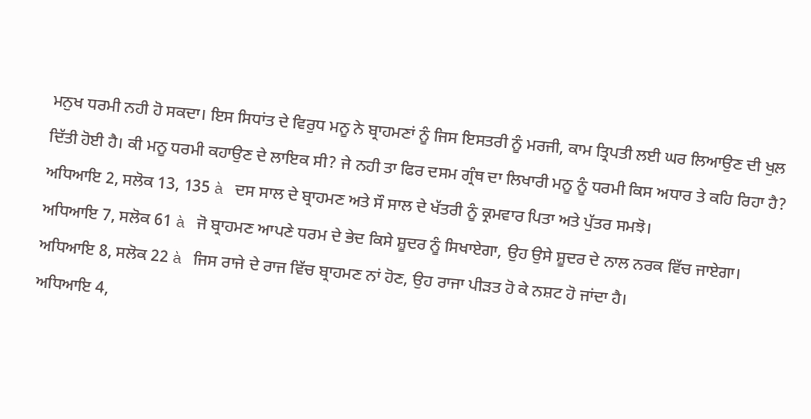ਮਨੁਖ ਧਰਮੀ ਨਹੀ ਹੋ ਸਕਦਾ। ਇਸ ਸਿਧਾਂਤ ਦੇ ਵਿਰੁਧ ਮਨੂ ਨੇ ਬ੍ਰਾਹਮਣਾਂ ਨੂੰ ਜਿਸ ਇਸਤਰੀ ਨੂੰ ਮਰਜੀ, ਕਾਮ ਤ੍ਰਿਪਤੀ ਲਈ ਘਰ ਲਿਆਉਣ ਦੀ ਖੁਲ ਦਿੱਤੀ ਹੋਈ ਹੈ। ਕੀ ਮਨੂ ਧਰਮੀ ਕਹਾਉਣ ਦੇ ਲਾਇਕ ਸੀ? ਜੇ ਨਹੀ ਤਾ ਫਿਰ ਦਸਮ ਗ੍ਰੰਥ ਦਾ ਲਿਖਾਰੀ ਮਨੂ ਨੂੰ ਧਰਮੀ ਕਿਸ ਅਧਾਰ ਤੇ ਕਹਿ ਰਿਹਾ ਹੈ?
ਅਧਿਆਇ 2, ਸਲੋਕ 13, 135 à ਦਸ ਸਾਲ ਦੇ ਬ੍ਰਾਹਮਣ ਅਤੇ ਸੌ ਸਾਲ ਦੇ ਖੱਤਰੀ ਨੂੰ ਕ੍ਰਮਵਾਰ ਪਿਤਾ ਅਤੇ ਪੁੱਤਰ ਸਮਝੋ।
ਅਧਿਆਇ 7, ਸਲੋਕ 61 à ਜੋ ਬ੍ਰਾਹਮਣ ਆਪਣੇ ਧਰਮ ਦੇ ਭੇਦ ਕਿਸੇ ਸ਼ੂਦਰ ਨੂੰ ਸਿਖਾਏਗਾ, ਉਹ ਉਸੇ ਸ਼ੂਦਰ ਦੇ ਨਾਲ ਨਰਕ ਵਿੱਚ ਜਾਏਗਾ।
ਅਧਿਆਇ 8, ਸਲੋਕ 22 à ਜਿਸ ਰਾਜੇ ਦੇ ਰਾਜ ਵਿੱਚ ਬ੍ਰਾਹਮਣ ਨਾਂ ਹੋਣ, ਉਹ ਰਾਜਾ ਪੀੜਤ ਹੋ ਕੇ ਨਸ਼ਟ ਹੋ ਜਾਂਦਾ ਹੈ।
ਅਧਿਆਇ 4,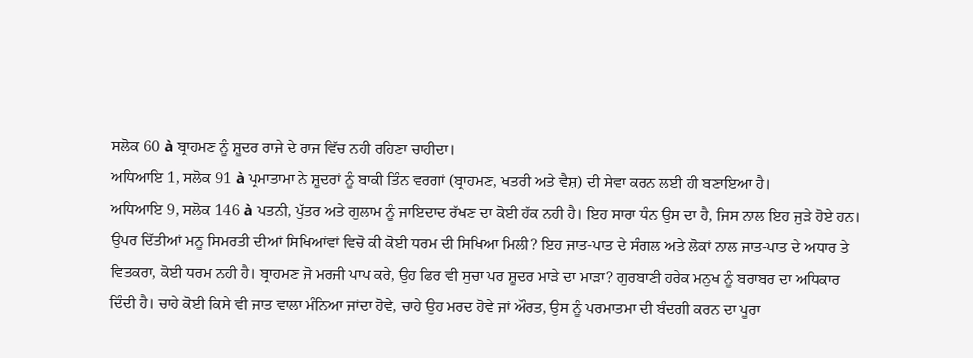ਸਲੋਕ 60 à ਬ੍ਰਾਹਮਣ ਨੂੰ ਸ਼ੂਦਰ ਰਾਜੇ ਦੇ ਰਾਜ ਵਿੱਚ ਨਹੀ ਰਹਿਣਾ ਚਾਹੀਦਾ।
ਅਧਿਆਇ 1, ਸਲੋਕ 91 à ਪ੍ਰਮਾਤਾਮਾ ਨੇ ਸ਼ੂਦਰਾਂ ਨੂੰ ਬਾਕੀ ਤਿੰਨ ਵਰਗਾਂ (ਬ੍ਰਾਹਮਣ, ਖਤਰੀ ਅਤੇ ਵੈਸ਼) ਦੀ ਸੇਵਾ ਕਰਨ ਲਈ ਹੀ ਬਣਾਇਆ ਹੈ।
ਅਧਿਆਇ 9, ਸਲੋਕ 146 à ਪਤਨੀ, ਪੁੱਤਰ ਅਤੇ ਗੁਲਾਮ ਨੂੰ ਜਾਇਦਾਦ ਰੱਖਣ ਦਾ ਕੋਈ ਹੱਕ ਨਹੀ ਹੈ। ਇਹ ਸਾਰਾ ਧੰਨ ਉਸ ਦਾ ਹੈ, ਜਿਸ ਨਾਲ ਇਹ ਜੁੜੇ ਹੋਏ ਹਨ।
ਉਪਰ ਦਿੱਤੀਆਂ ਮਨੂ ਸਿਮਰਤੀ ਦੀਆਂ ਸਿਖਿਆਂਵਾਂ ਵਿਚੋ ਕੀ ਕੋਈ ਧਰਮ ਦੀ ਸਿਖਿਆ ਮਿਲੀ? ਇਹ ਜਾਤ-ਪਾਤ ਦੇ ਸੰਗਲ ਅਤੇ ਲੋਕਾਂ ਨਾਲ ਜਾਤ-ਪਾਤ ਦੇ ਅਧਾਰ ਤੇ ਵਿਤਕਰਾ, ਕੋਈ ਧਰਮ ਨਹੀ ਹੈ। ਬ੍ਰਾਹਮਣ ਜੋ ਮਰਜੀ ਪਾਪ ਕਰੇ, ਉਹ ਫਿਰ ਵੀ ਸੁਚਾ ਪਰ ਸ਼ੂਦਰ ਮਾੜੇ ਦਾ ਮਾੜਾ? ਗੁਰਬਾਣੀ ਹਰੇਕ ਮਨੁਖ ਨੂੰ ਬਰਾਬਰ ਦਾ ਅਧਿਕਾਰ ਦਿੰਦੀ ਹੈ। ਚਾਹੇ ਕੋਈ ਕਿਸੇ ਵੀ ਜਾਤ ਵਾਲਾ ਮੰਨਿਆ ਜਾਂਦਾ ਹੋਵੇ, ਚਾਹੇ ਉਹ ਮਰਦ ਹੋਵੇ ਜਾਂ ਔਰਤ, ਉਸ ਨੂੰ ਪਰਮਾਤਮਾ ਦੀ ਬੰਦਗੀ ਕਰਨ ਦਾ ਪੂਰਾ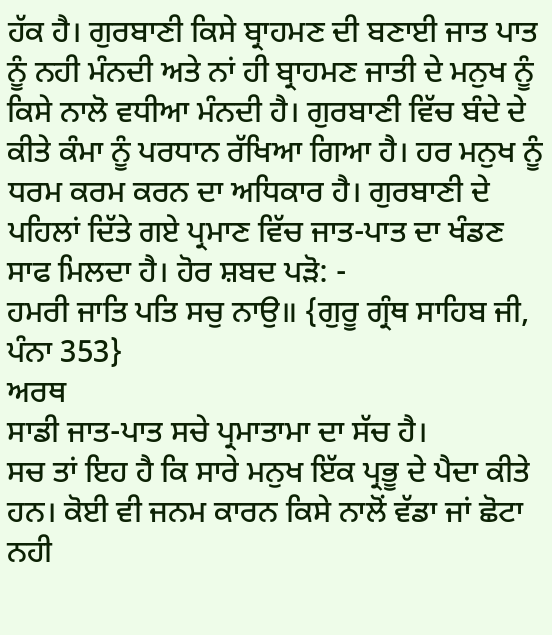ਹੱਕ ਹੈ। ਗੁਰਬਾਣੀ ਕਿਸੇ ਬ੍ਰਾਹਮਣ ਦੀ ਬਣਾਈ ਜਾਤ ਪਾਤ ਨੂੰ ਨਹੀ ਮੰਨਦੀ ਅਤੇ ਨਾਂ ਹੀ ਬ੍ਰਾਹਮਣ ਜਾਤੀ ਦੇ ਮਨੁਖ ਨੂੰ ਕਿਸੇ ਨਾਲੋ ਵਧੀਆ ਮੰਨਦੀ ਹੈ। ਗੁਰਬਾਣੀ ਵਿੱਚ ਬੰਦੇ ਦੇ ਕੀਤੇ ਕੰਮਾ ਨੂੰ ਪਰਧਾਨ ਰੱਖਿਆ ਗਿਆ ਹੈ। ਹਰ ਮਨੁਖ ਨੂੰ ਧਰਮ ਕਰਮ ਕਰਨ ਦਾ ਅਧਿਕਾਰ ਹੈ। ਗੁਰਬਾਣੀ ਦੇ ਪਹਿਲਾਂ ਦਿੱਤੇ ਗਏ ਪ੍ਰਮਾਣ ਵਿੱਚ ਜਾਤ-ਪਾਤ ਦਾ ਖੰਡਣ ਸਾਫ ਮਿਲਦਾ ਹੈ। ਹੋਰ ਸ਼ਬਦ ਪੜੋ: -
ਹਮਰੀ ਜਾਤਿ ਪਤਿ ਸਚੁ ਨਾਉ॥ {ਗੁਰੂ ਗ੍ਰੰਥ ਸਾਹਿਬ ਜੀ, ਪੰਨਾ 353}
ਅਰਥ
ਸਾਡੀ ਜਾਤ-ਪਾਤ ਸਚੇ ਪ੍ਰਮਾਤਾਮਾ ਦਾ ਸੱਚ ਹੈ।
ਸਚ ਤਾਂ ਇਹ ਹੈ ਕਿ ਸਾਰੇ ਮਨੁਖ ਇੱਕ ਪ੍ਰਭੂ ਦੇ ਪੈਦਾ ਕੀਤੇ ਹਨ। ਕੋਈ ਵੀ ਜਨਮ ਕਾਰਨ ਕਿਸੇ ਨਾਲੋਂ ਵੱਡਾ ਜਾਂ ਛੋਟਾ ਨਹੀ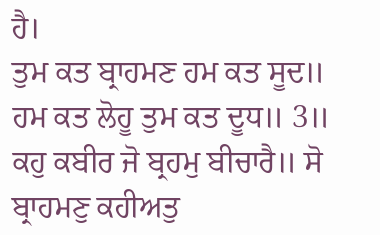ਹੈ।
ਤੁਮ ਕਤ ਬ੍ਰਾਹਮਣ ਹਮ ਕਤ ਸੂਦ॥ ਹਮ ਕਤ ਲੋਹੂ ਤੁਮ ਕਤ ਦੂਧ॥ 3॥ ਕਹੁ ਕਬੀਰ ਜੋ ਬ੍ਰਹਮੁ ਬੀਚਾਰੈ॥ ਸੋ ਬ੍ਰਾਹਮਣੁ ਕਹੀਅਤੁ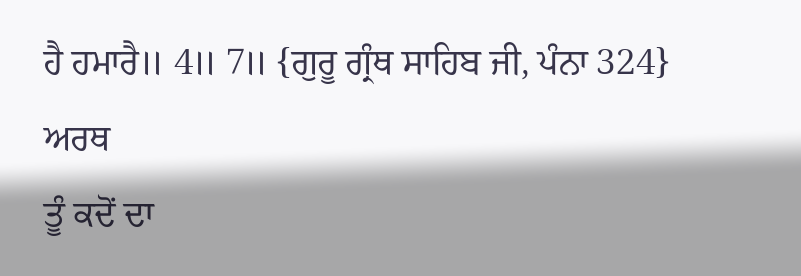ਹੈ ਹਮਾਰੈ॥ 4॥ 7॥ {ਗੁਰੂ ਗ੍ਰੰਥ ਸਾਹਿਬ ਜੀ, ਪੰਨਾ 324}
ਅਰਥ
ਤੂੰ ਕਦੋਂ ਦਾ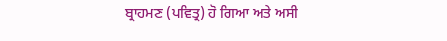ਬ੍ਰਾਹਮਣ (ਪਵਿਤ੍ਰ) ਹੋ ਗਿਆ ਅਤੇ ਅਸੀ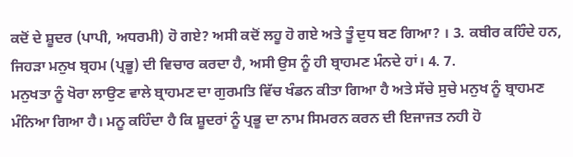ਕਦੋਂ ਦੇ ਸ਼ੂਦਰ (ਪਾਪੀ, ਅਧਰਮੀ) ਹੋ ਗਏ? ਅਸੀ ਕਦੋਂ ਲਹੂ ਹੋ ਗਏ ਅਤੇ ਤੂੰ ਦੁਧ ਬਣ ਗਿਆ? । 3. ਕਬੀਰ ਕਹਿੰਦੇ ਹਨ, ਜਿਹੜਾ ਮਨੁਖ ਬ੍ਰਹਮ (ਪ੍ਰਭੂ) ਦੀ ਵਿਚਾਰ ਕਰਦਾ ਹੈ, ਅਸੀ ਉਸ ਨੂੰ ਹੀ ਬ੍ਰਾਹਮਣ ਮੰਨਦੇ ਹਾਂ। 4. 7.
ਮਨੁਖਤਾ ਨੂੰ ਖੋਰਾ ਲਾਉਣ ਵਾਲੇ ਬ੍ਰਾਹਮਣ ਦਾ ਗੁਰਮਤਿ ਵਿੱਚ ਖੰਡਨ ਕੀਤਾ ਗਿਆ ਹੈ ਅਤੇ ਸੱਚੇ ਸੁਚੇ ਮਨੁਖ ਨੂੰ ਬ੍ਰਾਹਮਣ ਮੰਨਿਆ ਗਿਆ ਹੈ। ਮਨੂ ਕਹਿੰਦਾ ਹੈ ਕਿ ਸ਼ੂਦਰਾਂ ਨੂੰ ਪ੍ਰਭੂ ਦਾ ਨਾਮ ਸਿਮਰਨ ਕਰਨ ਦੀ ਇਜਾਜਤ ਨਹੀ ਹੋ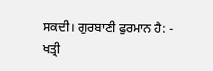ਸਕਦੀ। ਗੁਰਬਾਣੀ ਫੁਰਮਾਨ ਹੈ: -
ਖਤ੍ਰੀ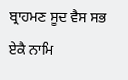ਬ੍ਰਾਹਮਣ ਸੂਦ ਵੈਸ ਸਭ ਏਕੈ ਨਾਮਿ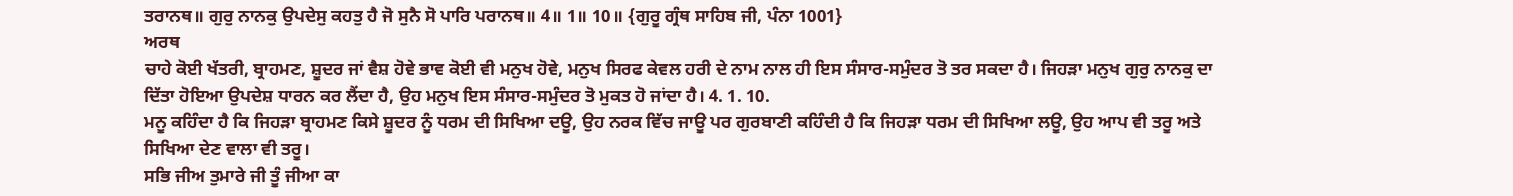ਤਰਾਨਥ॥ ਗੁਰੁ ਨਾਨਕੁ ਉਪਦੇਸੁ ਕਹਤੁ ਹੈ ਜੋ ਸੁਨੈ ਸੋ ਪਾਰਿ ਪਰਾਨਥ॥ 4॥ 1॥ 10॥ {ਗੁਰੂ ਗ੍ਰੰਥ ਸਾਹਿਬ ਜੀ, ਪੰਨਾ 1001}
ਅਰਥ
ਚਾਹੇ ਕੋਈ ਖੱਤਰੀ, ਬ੍ਰਾਹਮਣ, ਸ਼ੂਦਰ ਜਾਂ ਵੈਸ਼ ਹੋਵੇ ਭਾਵ ਕੋਈ ਵੀ ਮਨੁਖ ਹੋਵੇ, ਮਨੁਖ ਸਿਰਫ ਕੇਵਲ ਹਰੀ ਦੇ ਨਾਮ ਨਾਲ ਹੀ ਇਸ ਸੰਸਾਰ-ਸਮੁੰਦਰ ਤੋ ਤਰ ਸਕਦਾ ਹੈ। ਜਿਹੜਾ ਮਨੁਖ ਗੁਰੁ ਨਾਨਕੁ ਦਾ ਦਿੱਤਾ ਹੋਇਆ ਉਪਦੇਸ਼ ਧਾਰਨ ਕਰ ਲੈਂਦਾ ਹੈ, ਉਹ ਮਨੁਖ ਇਸ ਸੰਸਾਰ-ਸਮੁੰਦਰ ਤੋ ਮੁਕਤ ਹੋ ਜਾਂਦਾ ਹੈ। 4. 1. 10.
ਮਨੂ ਕਹਿੰਦਾ ਹੈ ਕਿ ਜਿਹੜਾ ਬ੍ਰਾਹਮਣ ਕਿਸੇ ਸ਼ੂਦਰ ਨੂੰ ਧਰਮ ਦੀ ਸਿਖਿਆ ਦਊ, ਉਹ ਨਰਕ ਵਿੱਚ ਜਾਊ ਪਰ ਗੁਰਬਾਣੀ ਕਹਿੰਦੀ ਹੈ ਕਿ ਜਿਹੜਾ ਧਰਮ ਦੀ ਸਿਖਿਆ ਲਊ, ਉਹ ਆਪ ਵੀ ਤਰੂ ਅਤੇ ਸਿਖਿਆ ਦੇਣ ਵਾਲਾ ਵੀ ਤਰੂ।
ਸਭਿ ਜੀਅ ਤੁਮਾਰੇ ਜੀ ਤੂੰ ਜੀਆ ਕਾ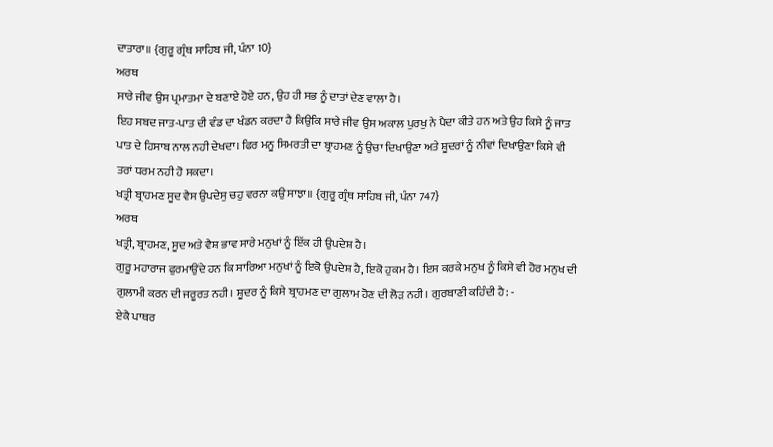ਦਾਤਾਰਾ॥ {ਗੁਰੂ ਗ੍ਰੰਥ ਸਾਹਿਬ ਜੀ, ਪੰਨਾ 10}
ਅਰਥ
ਸਾਰੇ ਜੀਵ ਉਸ ਪ੍ਰਮਾਤਮਾ ਦੇ ਬਣਾਏ ਹੋਏ ਹਨ, ਉਹ ਹੀ ਸਭ ਨੂੰ ਦਾਤਾਂ ਦੇਣ ਵਾਲਾ ਹੈ।
ਇਹ ਸਬਦ ਜਾਤ-ਪਾਤ ਦੀ ਵੰਡ ਦਾ ਖੰਡਨ ਕਰਦਾ ਹੈ ਕਿਉਕਿ ਸਾਰੇ ਜੀਵ ਉਸ ਅਕਾਲ ਪੁਰਖੁ ਨੇ ਪੈਦਾ ਕੀਤੇ ਹਨ ਅਤੇ ਉਹ ਕਿਸੇ ਨੂੰ ਜਾਤ ਪਾਤ ਦੇ ਹਿਸਾਬ ਨਾਲ ਨਹੀ ਦੇਖਦਾ। ਫਿਰ ਮਨੂ ਸਿਮਰਤੀ ਦਾ ਬ੍ਰਾਹਮਣ ਨੂੰ ਉਚਾ ਦਿਖਾਉਣਾ ਅਤੇ ਸ਼ੂਦਰਾਂ ਨੂੰ ਨੀਵਾਂ ਦਿਖਾਉਣਾ ਕਿਸੇ ਵੀ ਤਰਾਂ ਧਰਮ ਨਹੀ ਹੋ ਸਕਦਾ।
ਖਤ੍ਰੀ ਬ੍ਰਾਹਮਣ ਸੂਦ ਵੈਸ ਉਪਦੇਸੁ ਚਹੁ ਵਰਨਾ ਕਉ ਸਾਝਾ॥ {ਗੁਰੂ ਗ੍ਰੰਥ ਸਾਹਿਬ ਜੀ, ਪੰਨਾ 747}
ਅਰਥ
ਖਤ੍ਰੀ, ਬ੍ਰਾਹਮਣ, ਸੂਦ ਅਤੇ ਵੈਸ਼ ਭਾਵ ਸਾਰੇ ਮਨੁਖਾਂ ਨੂੰ ਇੱਕ ਹੀ ਉਪਦੇਸ਼ ਹੈ।
ਗੁਰੂ ਮਹਾਰਾਜ ਫੁਰਮਾਉਂਦੇ ਹਨ ਕਿ ਸਾਰਿਆ ਮਨੁਖਾਂ ਨੂੰ ਇਕੋ ਉਪਦੇਸ਼ ਹੈ, ਇਕੋ ਹੁਕਮ ਹੈ। ਇਸ ਕਰਕੇ ਮਨੁਖ ਨੂੰ ਕਿਸੇ ਵੀ ਹੋਰ ਮਨੁਖ ਦੀ ਗੁਲਾਮੀ ਕਰਨ ਦੀ ਜਰੂਰਤ ਨਹੀ। ਸ਼ੂਦਰ ਨੂੰ ਕਿਸੇ ਬ੍ਰਾਹਮਣ ਦਾ ਗੁਲਾਮ ਹੋਣ ਦੀ ਲੋੜ ਨਹੀ। ਗੁਰਬਾਣੀ ਕਹਿੰਦੀ ਹੈ: -
ਏਕੈ ਪਾਥਰ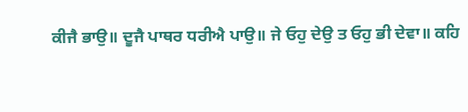ਕੀਜੈ ਭਾਉ॥ ਦੂਜੈ ਪਾਥਰ ਧਰੀਐ ਪਾਉ॥ ਜੇ ਓਹੁ ਦੇਉ ਤ ਓਹੁ ਭੀ ਦੇਵਾ॥ ਕਹਿ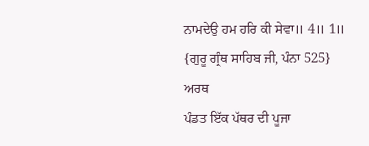ਨਾਮਦੇਉ ਹਮ ਹਰਿ ਕੀ ਸੇਵਾ॥ 4॥ 1॥ {ਗੁਰੂ ਗ੍ਰੰਥ ਸਾਹਿਬ ਜੀ, ਪੰਨਾ 525}
ਅਰਥ
ਪੰਡਤ ਇੱਕ ਪੱਥਰ ਦੀ ਪੂਜਾ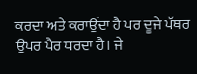ਕਰਦਾ ਅਤੇ ਕਰਾਉਂਦਾ ਹੈ ਪਰ ਦੂਜੇ ਪੱਥਰ ਉਪਰ ਪੈਰ ਧਰਦਾ ਹੈ। ਜੇ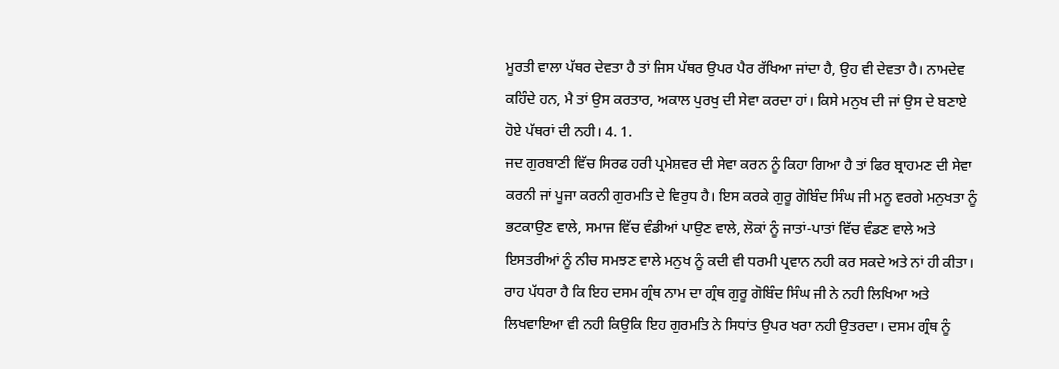ਮੂਰਤੀ ਵਾਲਾ ਪੱਥਰ ਦੇਵਤਾ ਹੈ ਤਾਂ ਜਿਸ ਪੱਥਰ ਉਪਰ ਪੈਰ ਰੱਖਿਆ ਜਾਂਦਾ ਹੈ, ਉਹ ਵੀ ਦੇਵਤਾ ਹੈ। ਨਾਮਦੇਵ ਕਹਿੰਦੇ ਹਨ, ਮੈ ਤਾਂ ਉਸ ਕਰਤਾਰ, ਅਕਾਲ ਪੁਰਖੁ ਦੀ ਸੇਵਾ ਕਰਦਾ ਹਾਂ। ਕਿਸੇ ਮਨੁਖ ਦੀ ਜਾਂ ਉਸ ਦੇ ਬਣਾਏ ਹੋਏ ਪੱਥਰਾਂ ਦੀ ਨਹੀ। 4. 1.
ਜਦ ਗੁਰਬਾਣੀ ਵਿੱਚ ਸਿਰਫ ਹਰੀ ਪ੍ਰਮੇਸ਼ਵਰ ਦੀ ਸੇਵਾ ਕਰਨ ਨੂੰ ਕਿਹਾ ਗਿਆ ਹੈ ਤਾਂ ਫਿਰ ਬ੍ਰਾਹਮਣ ਦੀ ਸੇਵਾ ਕਰਨੀ ਜਾਂ ਪੂਜਾ ਕਰਨੀ ਗੁਰਮਤਿ ਦੇ ਵਿਰੁਧ ਹੈ। ਇਸ ਕਰਕੇ ਗੁਰੂ ਗੋਬਿੰਦ ਸਿੰਘ ਜੀ ਮਨੂ ਵਰਗੇ ਮਨੁਖਤਾ ਨੂੰ ਭਟਕਾਉਣ ਵਾਲੇ, ਸਮਾਜ ਵਿੱਚ ਵੰਡੀਆਂ ਪਾਉਣ ਵਾਲੇ, ਲੋਕਾਂ ਨੂੰ ਜਾਤਾਂ-ਪਾਤਾਂ ਵਿੱਚ ਵੰਡਣ ਵਾਲੇ ਅਤੇ ਇਸਤਰੀਆਂ ਨੂੰ ਨੀਚ ਸਮਝਣ ਵਾਲੇ ਮਨੁਖ ਨੂੰ ਕਦੀ ਵੀ ਧਰਮੀ ਪ੍ਰਵਾਨ ਨਹੀ ਕਰ ਸਕਦੇ ਅਤੇ ਨਾਂ ਹੀ ਕੀਤਾ। ਰਾਹ ਪੱਧਰਾ ਹੈ ਕਿ ਇਹ ਦਸਮ ਗ੍ਰੰਥ ਨਾਮ ਦਾ ਗ੍ਰੰਥ ਗੁਰੂ ਗੋਬਿੰਦ ਸਿੰਘ ਜੀ ਨੇ ਨਹੀ ਲਿਖਿਆ ਅਤੇ ਲਿਖਵਾਇਆ ਵੀ ਨਹੀ ਕਿਉਕਿ ਇਹ ਗੁਰਮਤਿ ਨੇ ਸਿਧਾਂਤ ਉਪਰ ਖਰਾ ਨਹੀ ਉਤਰਦਾ। ਦਸਮ ਗ੍ਰੰਥ ਨੂੰ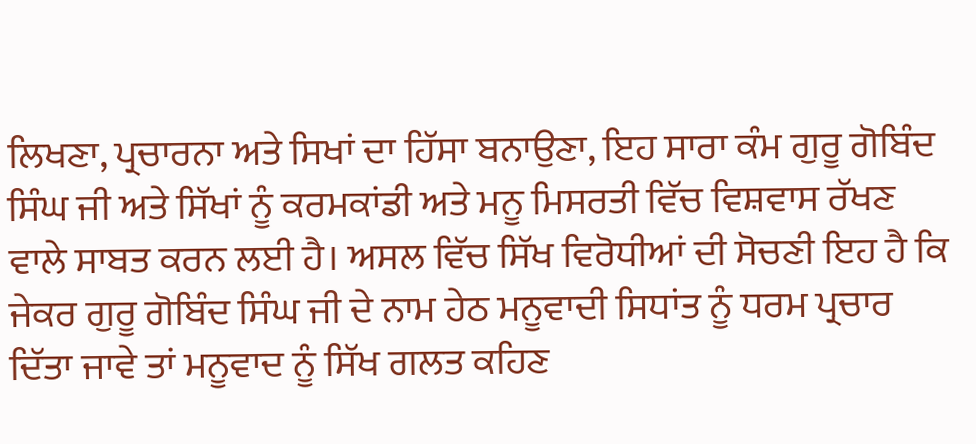ਲਿਖਣਾ, ਪ੍ਰਚਾਰਨਾ ਅਤੇ ਸਿਖਾਂ ਦਾ ਹਿੱਸਾ ਬਨਾਉਣਾ, ਇਹ ਸਾਰਾ ਕੰਮ ਗੁਰੂ ਗੋਬਿੰਦ ਸਿੰਘ ਜੀ ਅਤੇ ਸਿੱਖਾਂ ਨੂੰ ਕਰਮਕਾਂਡੀ ਅਤੇ ਮਨੂ ਮਿਸਰਤੀ ਵਿੱਚ ਵਿਸ਼ਵਾਸ ਰੱਖਣ ਵਾਲੇ ਸਾਬਤ ਕਰਨ ਲਈ ਹੈ। ਅਸਲ ਵਿੱਚ ਸਿੱਖ ਵਿਰੋਧੀਆਂ ਦੀ ਸੋਚਣੀ ਇਹ ਹੈ ਕਿ ਜੇਕਰ ਗੁਰੂ ਗੋਬਿੰਦ ਸਿੰਘ ਜੀ ਦੇ ਨਾਮ ਹੇਠ ਮਨੂਵਾਦੀ ਸਿਧਾਂਤ ਨੂੰ ਧਰਮ ਪ੍ਰਚਾਰ ਦਿੱਤਾ ਜਾਵੇ ਤਾਂ ਮਨੂਵਾਦ ਨੂੰ ਸਿੱਖ ਗਲਤ ਕਹਿਣ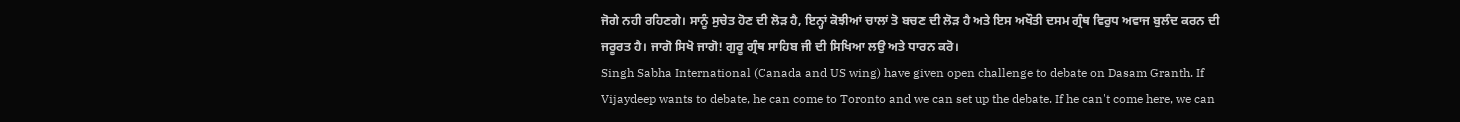ਜੋਗੇ ਨਹੀ ਰਹਿਣਗੇ। ਸਾਨੂੰ ਸੁਚੇਤ ਹੋਣ ਦੀ ਲੋੜ ਹੈ, ਇਨ੍ਹਾਂ ਕੋਝੀਆਂ ਚਾਲਾਂ ਤੋ ਬਚਣ ਦੀ ਲੋੜ ਹੈ ਅਤੇ ਇਸ ਅਖੌਤੀ ਦਸਮ ਗ੍ਰੰਥ ਵਿਰੁਧ ਅਵਾਜ ਬੁਲੰਦ ਕਰਨ ਦੀ ਜਰੂਰਤ ਹੈ। ਜਾਗੋ ਸਿਖੋ ਜਾਗੋ! ਗੁਰੂ ਗ੍ਰੰਥ ਸਾਹਿਬ ਜੀ ਦੀ ਸਿਖਿਆ ਲਉ ਅਤੇ ਧਾਰਨ ਕਰੋ।
Singh Sabha International (Canada and US wing) have given open challenge to debate on Dasam Granth. If Vijaydeep wants to debate, he can come to Toronto and we can set up the debate. If he can't come here, we can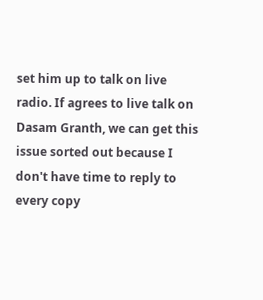set him up to talk on live radio. If agrees to live talk on Dasam Granth, we can get this issue sorted out because I don't have time to reply to every copy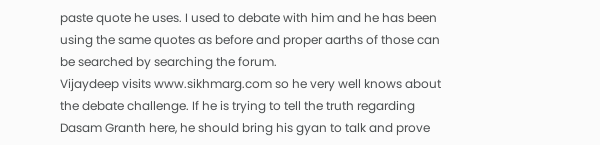paste quote he uses. I used to debate with him and he has been using the same quotes as before and proper aarths of those can be searched by searching the forum.
Vijaydeep visits www.sikhmarg.com so he very well knows about the debate challenge. If he is trying to tell the truth regarding Dasam Granth here, he should bring his gyan to talk and prove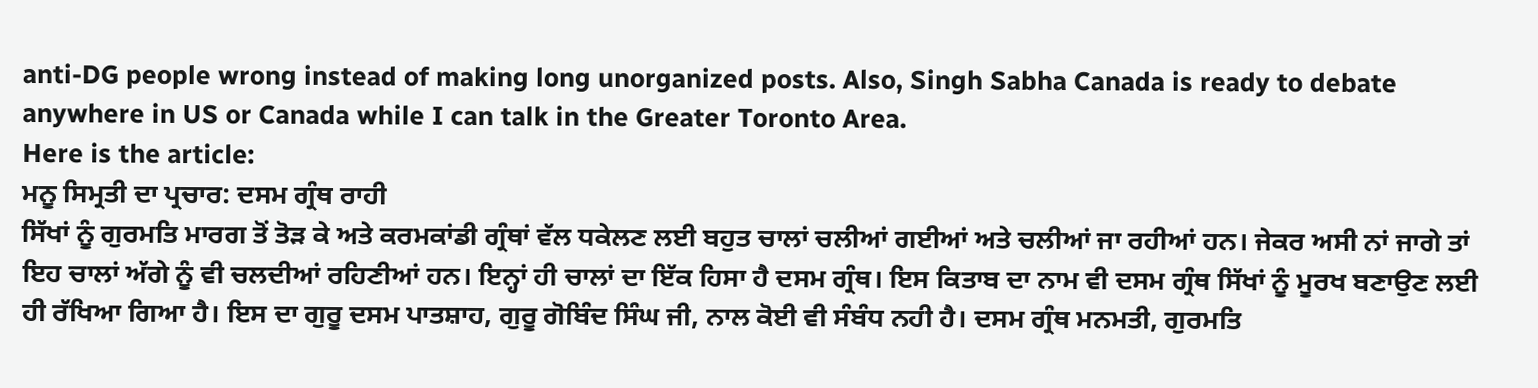anti-DG people wrong instead of making long unorganized posts. Also, Singh Sabha Canada is ready to debate anywhere in US or Canada while I can talk in the Greater Toronto Area.
Here is the article:
ਮਨੂ ਸਿਮ੍ਰਤੀ ਦਾ ਪ੍ਰਚਾਰ: ਦਸਮ ਗ੍ਰੰਥ ਰਾਹੀ
ਸਿੱਖਾਂ ਨੂੰ ਗੁਰਮਤਿ ਮਾਰਗ ਤੋਂ ਤੋੜ ਕੇ ਅਤੇ ਕਰਮਕਾਂਡੀ ਗ੍ਰੰਥਾਂ ਵੱਲ ਧਕੇਲਣ ਲਈ ਬਹੁਤ ਚਾਲਾਂ ਚਲੀਆਂ ਗਈਆਂ ਅਤੇ ਚਲੀਆਂ ਜਾ ਰਹੀਆਂ ਹਨ। ਜੇਕਰ ਅਸੀ ਨਾਂ ਜਾਗੇ ਤਾਂ ਇਹ ਚਾਲਾਂ ਅੱਗੇ ਨੂੰ ਵੀ ਚਲਦੀਆਂ ਰਹਿਣੀਆਂ ਹਨ। ਇਨ੍ਹਾਂ ਹੀ ਚਾਲਾਂ ਦਾ ਇੱਕ ਹਿਸਾ ਹੈ ਦਸਮ ਗ੍ਰੰਥ। ਇਸ ਕਿਤਾਬ ਦਾ ਨਾਮ ਵੀ ਦਸਮ ਗ੍ਰੰਥ ਸਿੱਖਾਂ ਨੂੰ ਮੂਰਖ ਬਣਾਉਣ ਲਈ ਹੀ ਰੱਖਿਆ ਗਿਆ ਹੈ। ਇਸ ਦਾ ਗੁਰੂ ਦਸਮ ਪਾਤਸ਼ਾਹ, ਗੁਰੂ ਗੋਬਿੰਦ ਸਿੰਘ ਜੀ, ਨਾਲ ਕੋਈ ਵੀ ਸੰਬੰਧ ਨਹੀ ਹੈ। ਦਸਮ ਗ੍ਰੰਥ ਮਨਮਤੀ, ਗੁਰਮਤਿ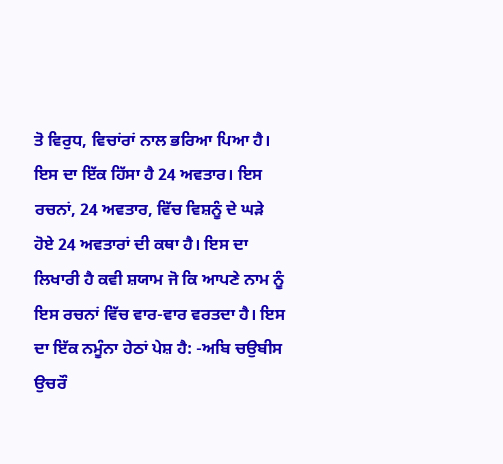ਤੋ ਵਿਰੁਧ, ਵਿਚਾਂਰਾਂ ਨਾਲ ਭਰਿਆ ਪਿਆ ਹੈ। ਇਸ ਦਾ ਇੱਕ ਹਿੱਸਾ ਹੈ 24 ਅਵਤਾਰ। ਇਸ ਰਚਨਾਂ, 24 ਅਵਤਾਰ, ਵਿੱਚ ਵਿਸ਼ਨੂੰ ਦੇ ਘੜੇ ਹੋਏ 24 ਅਵਤਾਰਾਂ ਦੀ ਕਥਾ ਹੈ। ਇਸ ਦਾ ਲਿਖਾਰੀ ਹੈ ਕਵੀ ਸ਼ਯਾਮ ਜੋ ਕਿ ਆਪਣੇ ਨਾਮ ਨੂੰ ਇਸ ਰਚਨਾਂ ਵਿੱਚ ਵਾਰ-ਵਾਰ ਵਰਤਦਾ ਹੈ। ਇਸ ਦਾ ਇੱਕ ਨਮੂੰਨਾ ਹੇਠਾਂ ਪੇਸ਼ ਹੈ: -ਅਬਿ ਚਉਬੀਸ ਉਚਰੌ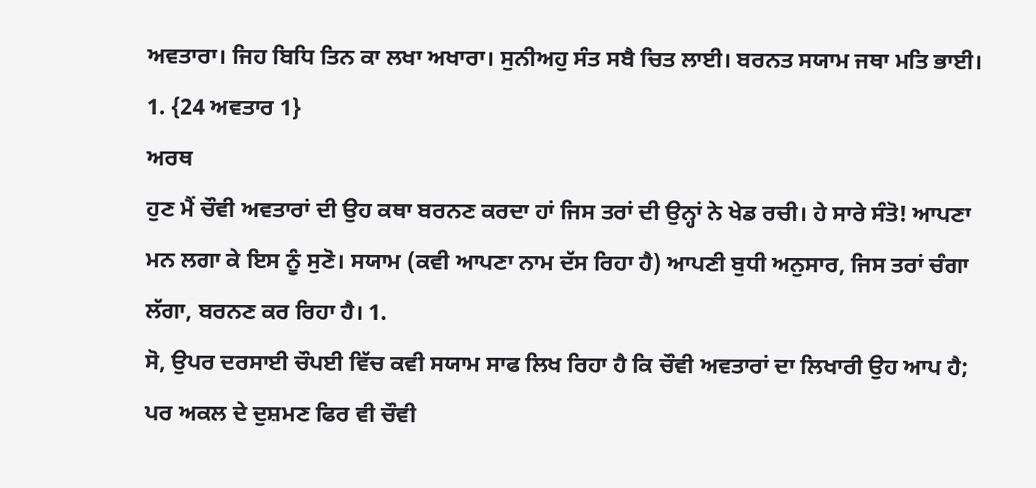ਅਵਤਾਰਾ। ਜਿਹ ਬਿਧਿ ਤਿਨ ਕਾ ਲਖਾ ਅਖਾਰਾ। ਸੁਨੀਅਹੁ ਸੰਤ ਸਬੈ ਚਿਤ ਲਾਈ। ਬਰਨਤ ਸਯਾਮ ਜਥਾ ਮਤਿ ਭਾਈ। 1. {24 ਅਵਤਾਰ 1}
ਅਰਥ
ਹੁਣ ਮੈਂ ਚੌਵੀ ਅਵਤਾਰਾਂ ਦੀ ਉਹ ਕਥਾ ਬਰਨਣ ਕਰਦਾ ਹਾਂ ਜਿਸ ਤਰਾਂ ਦੀ ਉਨ੍ਹਾਂ ਨੇ ਖੇਡ ਰਚੀ। ਹੇ ਸਾਰੇ ਸੰਤੋ! ਆਪਣਾ ਮਨ ਲਗਾ ਕੇ ਇਸ ਨੂੰ ਸੁਣੋ। ਸਯਾਮ (ਕਵੀ ਆਪਣਾ ਨਾਮ ਦੱਸ ਰਿਹਾ ਹੈ) ਆਪਣੀ ਬੁਧੀ ਅਨੁਸਾਰ, ਜਿਸ ਤਰਾਂ ਚੰਗਾ ਲੱਗਾ, ਬਰਨਣ ਕਰ ਰਿਹਾ ਹੈ। 1.
ਸੋ, ਉਪਰ ਦਰਸਾਈ ਚੌਪਈ ਵਿੱਚ ਕਵੀ ਸਯਾਮ ਸਾਫ ਲਿਖ ਰਿਹਾ ਹੈ ਕਿ ਚੌਵੀ ਅਵਤਾਰਾਂ ਦਾ ਲਿਖਾਰੀ ਉਹ ਆਪ ਹੈ; ਪਰ ਅਕਲ ਦੇ ਦੁਸ਼ਮਣ ਫਿਰ ਵੀ ਚੌਵੀ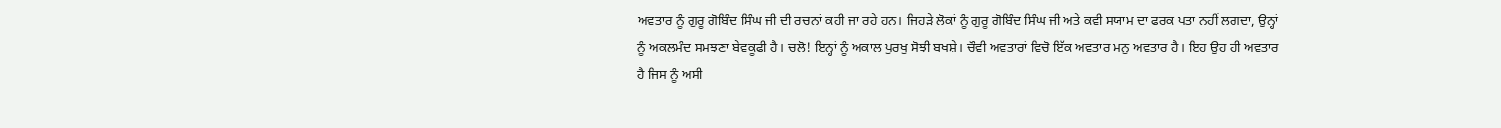ਅਵਤਾਰ ਨੂੰ ਗੁਰੂ ਗੋਬਿੰਦ ਸਿੰਘ ਜੀ ਦੀ ਰਚਨਾਂ ਕਹੀ ਜਾ ਰਹੇ ਹਨ। ਜਿਹੜੇ ਲੋਕਾਂ ਨੂੰ ਗੁਰੂ ਗੋਬਿੰਦ ਸਿੰਘ ਜੀ ਅਤੇ ਕਵੀ ਸਯਾਮ ਦਾ ਫਰਕ ਪਤਾ ਨਹੀਂ ਲਗਦਾ, ਉਨ੍ਹਾਂ ਨੂੰ ਅਕਲਮੰਦ ਸਮਝਣਾ ਬੇਵਕੂਫੀ ਹੈ। ਚਲੋ! ਇਨ੍ਹਾਂ ਨੂੰ ਅਕਾਲ ਪੁਰਖੁ ਸੋਝੀ ਬਖਸ਼ੇ। ਚੌਵੀ ਅਵਤਾਰਾਂ ਵਿਚੋ ਇੱਕ ਅਵਤਾਰ ਮਨੁ ਅਵਤਾਰ ਹੈ। ਇਹ ਉਹ ਹੀ ਅਵਤਾਰ ਹੈ ਜਿਸ ਨੂੰ ਅਸੀ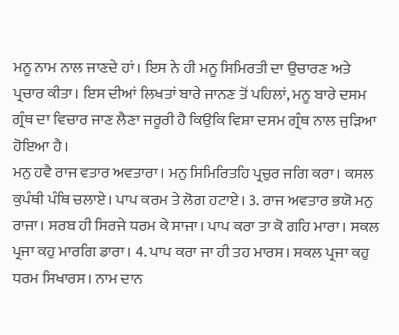ਮਨੂ ਨਾਮ ਨਾਲ ਜਾਣਦੇ ਹਾਂ। ਇਸ ਨੇ ਹੀ ਮਨੂ ਸਿਮਿਰਤੀ ਦਾ ਉਚਾਰਣ ਅਤੇ ਪ੍ਰਚਾਰ ਕੀਤਾ। ਇਸ ਦੀਆਂ ਲਿਖਤਾਂ ਬਾਰੇ ਜਾਨਣ ਤੋਂ ਪਹਿਲਾਂ, ਮਨੂ ਬਾਰੇ ਦਸਮ ਗ੍ਰੰਥ ਦਾ ਵਿਚਾਰ ਜਾਣ ਲੈਣਾ ਜਰੂਰੀ ਹੈ ਕਿਉਕਿ ਵਿਸ਼ਾ ਦਸਮ ਗ੍ਰੰਥ ਨਾਲ ਜੁੜਿਆ ਹੋਇਆ ਹੈ।
ਮਨੁ ਹਵੈ ਰਾਜ ਵਤਾਰ ਅਵਤਾਰਾ। ਮਨੁ ਸਿਮਿਰਿਤਹਿ ਪ੍ਰਚੁਰ ਜਗਿ ਕਰਾ। ਕਸਲ ਕੁਪੰਥੀ ਪੰਥਿ ਚਲਾਏ। ਪਾਪ ਕਰਮ ਤੇ ਲੋਗ ਹਟਾਏ। 3. ਰਾਜ ਅਵਤਾਰ ਭਯੋ ਮਨੁ ਰਾਜਾ। ਸਰਬ ਹੀ ਸਿਰਜੇ ਧਰਮ ਕੇ ਸਾਜਾ। ਪਾਪ ਕਰਾ ਤਾ ਕੋ ਗਹਿ ਮਾਰਾ। ਸਕਲ ਪ੍ਰਜਾ ਕਹੁ ਮਾਰਗਿ ਡਾਰਾ। 4. ਪਾਪ ਕਰਾ ਜਾ ਹੀ ਤਹ ਮਾਰਸ। ਸਕਲ ਪ੍ਰਜਾ ਕਹੁ ਧਰਮ ਸਿਖਾਰਸ। ਨਾਮ ਦਾਨ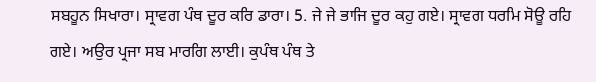ਸਬਹੂਨ ਸਿਖਾਰਾ। ਸ੍ਰਾਵਗ ਪੰਥ ਦੂਰ ਕਰਿ ਡਾਰਾ। 5. ਜੇ ਜੇ ਭਾਜਿ ਦੂਰ ਕਹੁ ਗਏ। ਸ੍ਰਾਵਗ ਧਰਮਿ ਸੋਊ ਰਹਿ ਗਏ। ਅਉਰ ਪ੍ਰਜਾ ਸਬ ਮਾਰਗਿ ਲਾਈ। ਕੁਪੰਥ ਪੰਥ ਤੇ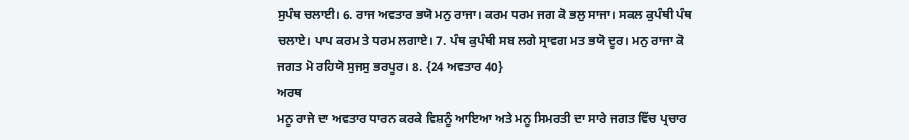ਸੁਪੰਥ ਚਲਾਈ। 6. ਰਾਜ ਅਵਤਾਰ ਭਯੋ ਮਨੁ ਰਾਜਾ। ਕਰਮ ਧਰਮ ਜਗ ਕੋ ਭਲੁ ਸਾਜਾ। ਸਕਲ ਕੁਪੰਥੀ ਪੰਥ ਚਲਾਏ। ਪਾਪ ਕਰਮ ਤੇ ਧਰਮ ਲਗਾਏ। 7. ਪੰਥ ਕੁਪੰਥੀ ਸਬ ਲਗੇ ਸ੍ਰਾਵਗ ਮਤ ਭਯੋ ਦੂਰ। ਮਨੁ ਰਾਜਾ ਕੋ ਜਗਤ ਮੋ ਰਹਿਯੋ ਸੁਜਸੁ ਭਰਪੂਰ। 8. {24 ਅਵਤਾਰ 40}
ਅਰਥ
ਮਨੂ ਰਾਜੇ ਦਾ ਅਵਤਾਰ ਧਾਰਨ ਕਰਕੇ ਵਿਸ਼ਨੂੰ ਆਇਆ ਅਤੇ ਮਨੂ ਸਿਮਰਤੀ ਦਾ ਸਾਰੇ ਜਗਤ ਵਿੱਚ ਪ੍ਰਚਾਰ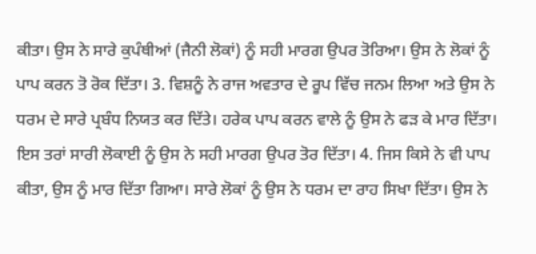ਕੀਤਾ। ਉਸ ਨੇ ਸਾਰੇ ਕੁਪੰਥੀਆਂ (ਜੈਨੀ ਲੋਕਾਂ) ਨੂੰ ਸਹੀ ਮਾਰਗ ਉਪਰ ਤੋਰਿਆ। ਉਸ ਨੇ ਲੋਕਾਂ ਨੂੰ ਪਾਪ ਕਰਨ ਤੋ ਰੋਕ ਦਿੱਤਾ। 3. ਵਿਸ਼ਨੂੰ ਨੇ ਰਾਜ ਅਵਤਾਰ ਦੇ ਰੂਪ ਵਿੱਚ ਜਨਮ ਲਿਆ ਅਤੇ ਉਸ ਨੇ ਧਰਮ ਦੇ ਸਾਰੇ ਪ੍ਰਬੰਧ ਨਿਯਤ ਕਰ ਦਿੱਤੇ। ਹਰੇਕ ਪਾਪ ਕਰਨ ਵਾਲੇ ਨੂੰ ਉਸ ਨੇ ਫੜ ਕੇ ਮਾਰ ਦਿੱਤਾ। ਇਸ ਤਰਾਂ ਸਾਰੀ ਲੋਕਾਈ ਨੂੰ ਉਸ ਨੇ ਸਹੀ ਮਾਰਗ ਉਪਰ ਤੋਰ ਦਿੱਤਾ। 4. ਜਿਸ ਕਿਸੇ ਨੇ ਵੀ ਪਾਪ ਕੀਤਾ, ਉਸ ਨੂੰ ਮਾਰ ਦਿੱਤਾ ਗਿਆ। ਸਾਰੇ ਲੋਕਾਂ ਨੂੰ ਉਸ ਨੇ ਧਰਮ ਦਾ ਰਾਹ ਸਿਖਾ ਦਿੱਤਾ। ਉਸ ਨੇ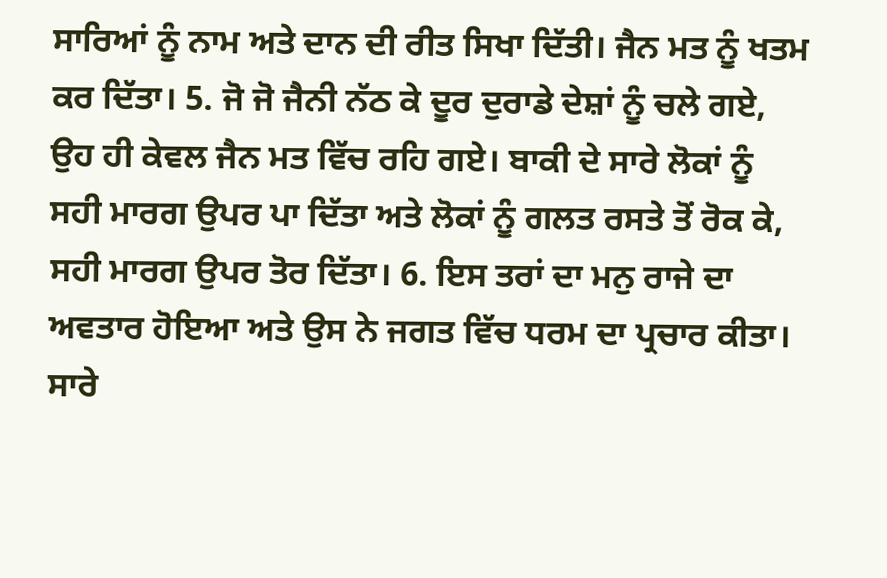ਸਾਰਿਆਂ ਨੂੰ ਨਾਮ ਅਤੇ ਦਾਨ ਦੀ ਰੀਤ ਸਿਖਾ ਦਿੱਤੀ। ਜੈਨ ਮਤ ਨੂੰ ਖਤਮ ਕਰ ਦਿੱਤਾ। 5. ਜੋ ਜੋ ਜੈਨੀ ਨੱਠ ਕੇ ਦੂਰ ਦੁਰਾਡੇ ਦੇਸ਼ਾਂ ਨੂੰ ਚਲੇ ਗਏ, ਉਹ ਹੀ ਕੇਵਲ ਜੈਨ ਮਤ ਵਿੱਚ ਰਹਿ ਗਏ। ਬਾਕੀ ਦੇ ਸਾਰੇ ਲੋਕਾਂ ਨੂੰ ਸਹੀ ਮਾਰਗ ਉਪਰ ਪਾ ਦਿੱਤਾ ਅਤੇ ਲੋਕਾਂ ਨੂੰ ਗਲਤ ਰਸਤੇ ਤੋਂ ਰੋਕ ਕੇ, ਸਹੀ ਮਾਰਗ ਉਪਰ ਤੋਰ ਦਿੱਤਾ। 6. ਇਸ ਤਰਾਂ ਦਾ ਮਨੁ ਰਾਜੇ ਦਾ ਅਵਤਾਰ ਹੋਇਆ ਅਤੇ ਉਸ ਨੇ ਜਗਤ ਵਿੱਚ ਧਰਮ ਦਾ ਪ੍ਰਚਾਰ ਕੀਤਾ। ਸਾਰੇ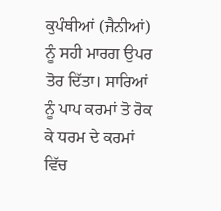ਕੁਪੰਥੀਆਂ (ਜੈਨੀਆਂ) ਨੂੰ ਸਹੀ ਮਾਰਗ ਉਪਰ ਤੋਰ ਦਿੱਤਾ। ਸਾਰਿਆਂ ਨੂੰ ਪਾਪ ਕਰਮਾਂ ਤੋ ਰੋਕ ਕੇ ਧਰਮ ਦੇ ਕਰਮਾਂ ਵਿੱਚ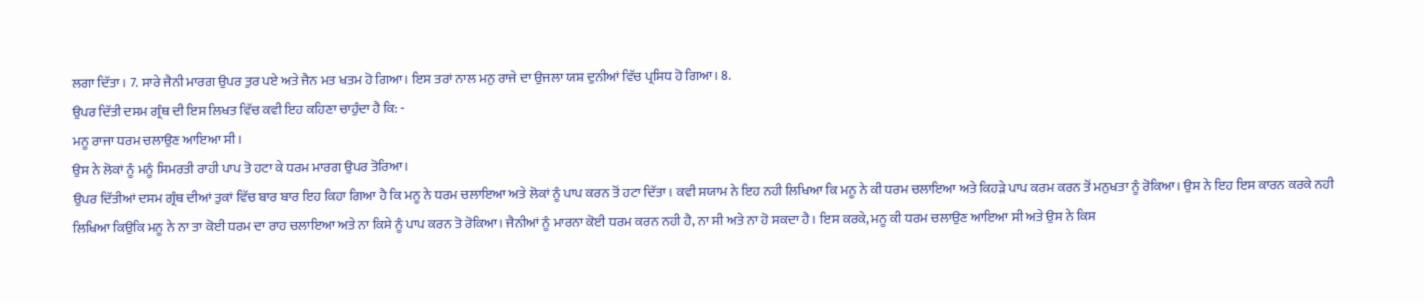ਲਗਾ ਦਿੱਤਾ। 7. ਸਾਰੇ ਜੈਨੀ ਮਾਰਗ ਉਪਰ ਤੁਰ ਪਏ ਅਤੇ ਜੈਨ ਮਤ ਖਤਮ ਹੋ ਗਿਆ। ਇਸ ਤਰਾਂ ਨਾਲ ਮਨੁ ਰਾਜੇ ਦਾ ਉਜਲਾ ਯਸ਼ ਦੁਨੀਆਂ ਵਿੱਚ ਪ੍ਰਸਿਧ ਹੋ ਗਿਆ। 8.
ਉਪਰ ਦਿੱਤੀ ਦਸਮ ਗ੍ਰੰਥ ਦੀ ਇਸ ਲਿਖਤ ਵਿੱਚ ਕਵੀ ਇਹ ਕਹਿਣਾ ਚਾਹੁੰਦਾ ਹੈ ਕਿ: -
ਮਨੂ ਰਾਜਾ ਧਰਮ ਚਲਾਉਣ ਆਇਆ ਸੀ।
ਉਸ ਨੇ ਲੋਕਾਂ ਨੂੰ ਮਨੂੰ ਸਿਮਰਤੀ ਰਾਹੀ ਪਾਪ ਤੋ ਹਟਾ ਕੇ ਧਰਮ ਮਾਰਗ ਉਪਰ ਤੋਰਿਆ।
ਉਪਰ ਦਿੱਤੀਆਂ ਦਸਮ ਗ੍ਰੰਥ ਦੀਆਂ ਤੁਕਾਂ ਵਿੱਚ ਬਾਰ ਬਾਰ ਇਹ ਕਿਹਾ ਗਿਆ ਹੈ ਕਿ ਮਨੂ ਨੇ ਧਰਮ ਚਲਾਇਆ ਅਤੇ ਲੋਕਾਂ ਨੂੰ ਪਾਪ ਕਰਨ ਤੋਂ ਹਟਾ ਦਿੱਤਾ। ਕਵੀ ਸਯਾਮ ਨੇ ਇਹ ਨਹੀ ਲਿਖਿਆ ਕਿ ਮਨੂ ਨੇ ਕੀ ਧਰਮ ਚਲਾਇਆ ਅਤੇ ਕਿਹੜੇ ਪਾਪ ਕਰਮ ਕਰਨ ਤੋਂ ਮਨੁਖਤਾ ਨੂੰ ਰੋਕਿਆ। ਉਸ ਨੇ ਇਹ ਇਸ ਕਾਰਨ ਕਰਕੇ ਨਹੀ ਲਿਖਿਆ ਕਿਉਕਿ ਮਨੂ ਨੇ ਨਾ ਤਾ ਕੋਈ ਧਰਮ ਦਾ ਰਾਹ ਚਲਾਇਆ ਅਤੇ ਨਾ ਕਿਸੇ ਨੂੰ ਪਾਪ ਕਰਨ ਤੋ ਰੋਕਿਆ। ਜੈਨੀਆਂ ਨੂੰ ਮਾਰਨਾ ਕੋਈ ਧਰਮ ਕਰਨ ਨਹੀ ਹੈ, ਨਾ ਸੀ ਅਤੇ ਨਾ ਹੋ ਸਕਦਾ ਹੈ। ਇਸ ਕਰਕੇ, ਮਨੂ ਕੀ ਧਰਮ ਚਲਾਉਣ ਆਇਆ ਸੀ ਅਤੇ ਉਸ ਨੇ ਕਿਸ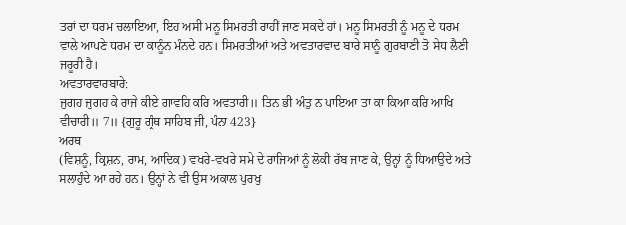ਤਰਾਂ ਦਾ ਧਰਮ ਚਲਾਇਆ, ਇਹ ਅਸੀ ਮਨੂ ਸਿਮਰਤੀ ਰਾਹੀਂ ਜਾਣ ਸਕਦੇ ਹਾਂ। ਮਨੂ ਸਿਮਰਤੀ ਨੂੰ ਮਨੂ ਦੇ ਧਰਮ ਵਾਲੇ ਆਪਣੇ ਧਰਮ ਦਾ ਕਾਨੂੰਨ ਮੰਨਦੇ ਹਨ। ਸਿਮਰਤੀਆਂ ਅਤੇ ਅਵਤਾਰਵਾਦ ਬਾਰੇ ਸਾਨੂੰ ਗੁਰਬਾਣੀ ਤੋ ਸੇਧ ਲੈਣੀ ਜਰੂਰੀ ਹੈ।
ਅਵਤਾਰਵਾਰਬਾਰੇ:
ਜੁਗਹ ਜੁਗਹ ਕੇ ਰਾਜੇ ਕੀਏ ਗਾਵਹਿ ਕਰਿ ਅਵਤਾਰੀ॥ ਤਿਨ ਭੀ ਅੰਤੁ ਨ ਪਾਇਆ ਤਾ ਕਾ ਕਿਆ ਕਰਿ ਆਖਿ ਵੀਚਾਰੀ॥ 7॥ {ਗੁਰੂ ਗ੍ਰੰਥ ਸਾਹਿਬ ਜੀ, ਪੰਨਾ 423}
ਅਰਥ
(ਵਿਸ਼ਨੂੰ, ਕ੍ਰਿਸ਼ਨ, ਰਾਮ, ਆਦਿਕ) ਵਖਰੇ-ਵਖਰੇ ਸਮੇ ਦੇ ਰਾਜਿਆਂ ਨੂੰ ਲੋਕੀ ਰੱਬ ਜਾਣ ਕੇ, ਉਨ੍ਹਾਂ ਨੂੰ ਧਿਆਉਦੇ ਅਤੇ ਸਲਾਹੁੰਦੇ ਆ ਰਹੇ ਹਨ। ਉਨ੍ਹਾਂ ਨੇ ਵੀ ਉਸ ਅਕਾਲ ਪੁਰਖੁ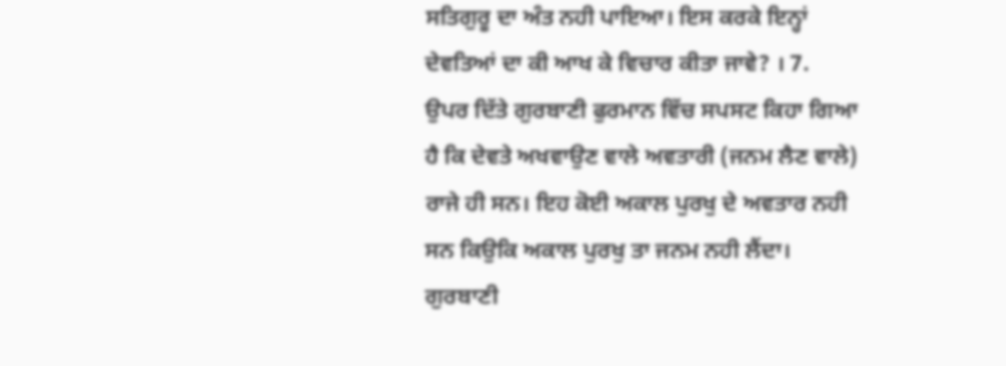ਸਤਿਗੁਰੂ ਦਾ ਅੰਤ ਨਹੀ ਪਾਇਆ। ਇਸ ਕਰਕੇ ਇਨ੍ਹਾਂ ਦੇਵਤਿਆਂ ਦਾ ਕੀ ਆਖ ਕੇ ਵਿਚਾਰ ਕੀਤਾ ਜਾਵੇ? । 7.
ਉਪਰ ਦਿੱਤੇ ਗੁਰਬਾਣੀ ਫੁਰਮਾਨ ਵਿੱਚ ਸਪਸਟ ਕਿਹਾ ਗਿਆ ਹੈ ਕਿ ਦੇਵਤੇ ਅਖਵਾਉਣ ਵਾਲੇ ਅਵਤਾਰੀ (ਜਨਮ ਲੈਣ ਵਾਲੇ) ਰਾਜੇ ਹੀ ਸਨ। ਇਹ ਕੋਈ ਅਕਾਲ ਪੁਰਖੁ ਦੇ ਅਵਤਾਰ ਨਹੀ ਸਨ ਕਿਉਕਿ ਅਕਾਲ ਪੁਰਖੁ ਤਾ ਜਨਮ ਨਹੀ ਲੈਂਦਾ। ਗੁਰਬਾਣੀ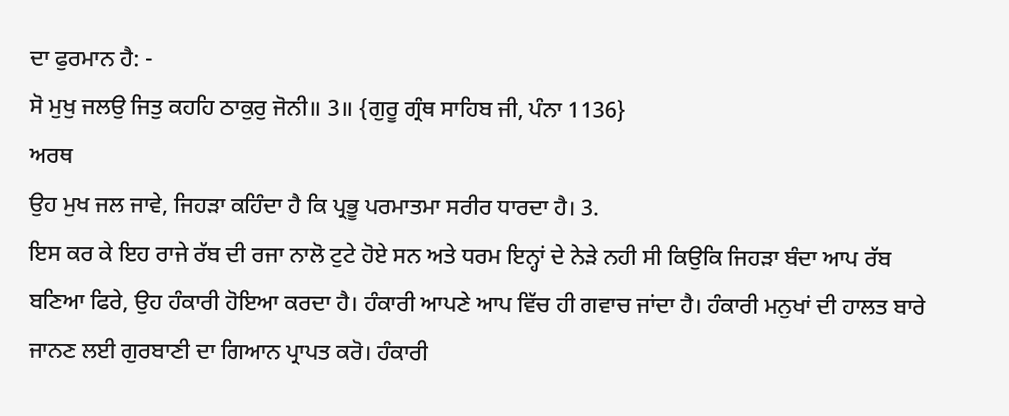ਦਾ ਫੁਰਮਾਨ ਹੈ: -
ਸੋ ਮੁਖੁ ਜਲਉ ਜਿਤੁ ਕਹਹਿ ਠਾਕੁਰੁ ਜੋਨੀ॥ 3॥ {ਗੁਰੂ ਗ੍ਰੰਥ ਸਾਹਿਬ ਜੀ, ਪੰਨਾ 1136}
ਅਰਥ
ਉਹ ਮੁਖ ਜਲ ਜਾਵੇ, ਜਿਹੜਾ ਕਹਿੰਦਾ ਹੈ ਕਿ ਪ੍ਰਭੂ ਪਰਮਾਤਮਾ ਸਰੀਰ ਧਾਰਦਾ ਹੈ। 3.
ਇਸ ਕਰ ਕੇ ਇਹ ਰਾਜੇ ਰੱਬ ਦੀ ਰਜਾ ਨਾਲੋ ਟੁਟੇ ਹੋਏ ਸਨ ਅਤੇ ਧਰਮ ਇਨ੍ਹਾਂ ਦੇ ਨੇੜੇ ਨਹੀ ਸੀ ਕਿਉਕਿ ਜਿਹੜਾ ਬੰਦਾ ਆਪ ਰੱਬ ਬਣਿਆ ਫਿਰੇ, ਉਹ ਹੰਕਾਰੀ ਹੋਇਆ ਕਰਦਾ ਹੈ। ਹੰਕਾਰੀ ਆਪਣੇ ਆਪ ਵਿੱਚ ਹੀ ਗਵਾਚ ਜਾਂਦਾ ਹੈ। ਹੰਕਾਰੀ ਮਨੁਖਾਂ ਦੀ ਹਾਲਤ ਬਾਰੇ ਜਾਨਣ ਲਈ ਗੁਰਬਾਣੀ ਦਾ ਗਿਆਨ ਪ੍ਰਾਪਤ ਕਰੋ। ਹੰਕਾਰੀ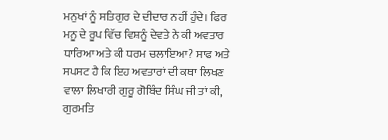ਮਨੁਖਾਂ ਨੂੰ ਸਤਿਗੁਰ ਦੇ ਦੀਦਾਰ ਨਹੀਂ ਹੁੰਦੇ। ਫਿਰ ਮਨੂ ਦੇ ਰੂਪ ਵਿੱਚ ਵਿਸ਼ਨੂੰ ਦੇਵਤੇ ਨੇ ਕੀ ਅਵਤਾਰ ਧਾਰਿਆ ਅਤੇ ਕੀ ਧਰਮ ਚਲਾਇਆ? ਸਾਫ ਅਤੇ ਸਪਸਟ ਹੈ ਕਿ ਇਹ ਅਵਤਾਰਾਂ ਦੀ ਕਥਾ ਲਿਖਣ ਵਾਲਾ ਲਿਖਾਰੀ ਗੁਰੂ ਗੋਬਿੰਦ ਸਿੰਘ ਜੀ ਤਾਂ ਕੀ, ਗੁਰਮਤਿ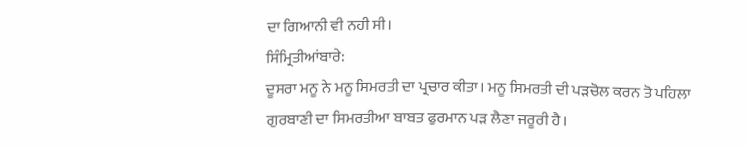ਦਾ ਗਿਆਨੀ ਵੀ ਨਹੀ ਸੀ।
ਸਿੰਮ੍ਰਿਤੀਆਂਬਾਰੇ:
ਦੂਸਰਾ ਮਨੂ ਨੇ ਮਨੂ ਸਿਮਰਤੀ ਦਾ ਪ੍ਰਚਾਰ ਕੀਤਾ। ਮਨੂ ਸਿਮਰਤੀ ਦੀ ਪੜਚੋਲ ਕਰਨ ਤੋ ਪਹਿਲਾ ਗੁਰਬਾਣੀ ਦਾ ਸਿਮਰਤੀਆ ਬਾਬਤ ਫੁਰਮਾਨ ਪੜ ਲੈਣਾ ਜਰੂਰੀ ਹੈ।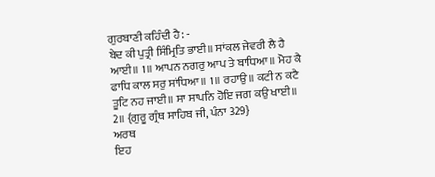ਗੁਰਬਾਣੀ ਕਹਿੰਦੀ ਹੈ: -
ਬੇਦ ਕੀ ਪੁਤ੍ਰੀ ਸਿੰਮ੍ਰਿਤਿ ਭਾਈ॥ ਸਾਂਕਲ ਜੇਵਰੀ ਲੈ ਹੈ ਆਈ॥ 1॥ ਆਪਨ ਨਗਰੁ ਆਪ ਤੇ ਬਾਧਿਆ॥ ਮੋਹ ਕੈ ਫਾਧਿ ਕਾਲ ਸਰੁ ਸਾਂਧਿਆ॥ 1॥ ਰਹਾਉ॥ ਕਟੀ ਨ ਕਟੈ ਤੂਟਿ ਨਹ ਜਾਈ॥ ਸਾ ਸਾਪਨਿ ਹੋਇ ਜਗ ਕਉ ਖਾਈ॥ 2॥ {ਗੁਰੂ ਗ੍ਰੰਥ ਸਾਹਿਬ ਜੀ, ਪੰਨਾ 329}
ਅਰਥ
ਇਹ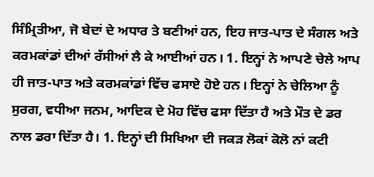ਸਿੰਮ੍ਰਿਤੀਆ, ਜੋ ਬੇਦਾਂ ਦੇ ਅਧਾਰ ਤੇ ਬਣੀਆਂ ਹਨ, ਇਹ ਜਾਤ-ਪਾਤ ਦੇ ਸੰਗਲ ਅਤੇ ਕਰਮਕਾਂਡਾਂ ਦੀਆਂ ਰੱਸੀਆਂ ਲੈ ਕੇ ਆਈਆਂ ਹਨ। 1. ਇਨ੍ਹਾਂ ਨੇ ਆਪਣੇ ਚੇਲੇ ਆਪ ਹੀ ਜਾਤ-ਪਾਤ ਅਤੇ ਕਰਮਕਾਂਡਾਂ ਵਿੱਚ ਫਸਾਏ ਹੋਏ ਹਨ। ਇਨ੍ਹਾਂ ਨੇ ਚੇਲਿਆ ਨੂੰ ਸੁਰਗ, ਵਧੀਆ ਜਨਮ, ਆਦਿਕ ਦੇ ਮੋਹ ਵਿੱਚ ਫਸਾ ਦਿੱਤਾ ਹੈ ਅਤੇ ਮੌਤ ਦੇ ਡਰ ਨਾਲ ਡਰਾ ਦਿੱਤਾ ਹੈ। 1. ਇਨ੍ਹਾਂ ਦੀ ਸਿਖਿਆ ਦੀ ਜਕੜ ਲੋਕਾਂ ਕੋਲੋ ਨਾਂ ਕਟੀ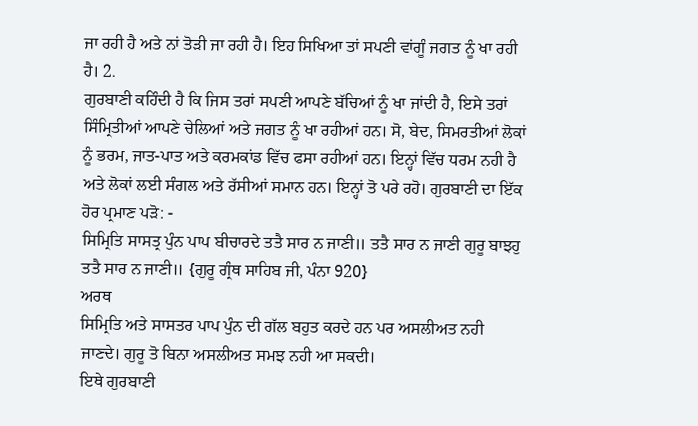ਜਾ ਰਹੀ ਹੈ ਅਤੇ ਨਾਂ ਤੋੜੀ ਜਾ ਰਹੀ ਹੈ। ਇਹ ਸਿਖਿਆ ਤਾਂ ਸਪਣੀ ਵਾਂਗੂੰ ਜਗਤ ਨੂੰ ਖਾ ਰਹੀ ਹੈ। 2.
ਗੁਰਬਾਣੀ ਕਹਿੰਦੀ ਹੈ ਕਿ ਜਿਸ ਤਰਾਂ ਸਪਣੀ ਆਪਣੇ ਬੱਚਿਆਂ ਨੂੰ ਖਾ ਜਾਂਦੀ ਹੈ, ਇਸੇ ਤਰਾਂ ਸਿੰਮ੍ਰਿਤੀਆਂ ਆਪਣੇ ਚੇਲਿਆਂ ਅਤੇ ਜਗਤ ਨੂੰ ਖਾ ਰਹੀਆਂ ਹਨ। ਸੋ, ਬੇਦ, ਸਿਮਰਤੀਆਂ ਲੋਕਾਂ ਨੂੰ ਭਰਮ, ਜਾਤ-ਪਾਤ ਅਤੇ ਕਰਮਕਾਂਡ ਵਿੱਚ ਫਸਾ ਰਹੀਆਂ ਹਨ। ਇਨ੍ਹਾਂ ਵਿੱਚ ਧਰਮ ਨਹੀ ਹੈ ਅਤੇ ਲੋਕਾਂ ਲਈ ਸੰਗਲ ਅਤੇ ਰੱਸੀਆਂ ਸਮਾਨ ਹਨ। ਇਨ੍ਹਾਂ ਤੋ ਪਰੇ ਰਹੋ। ਗੁਰਬਾਣੀ ਦਾ ਇੱਕ ਹੋਰ ਪ੍ਰਮਾਣ ਪੜੋ: -
ਸਿਮ੍ਰਿਤਿ ਸਾਸਤ੍ਰ ਪੁੰਨ ਪਾਪ ਬੀਚਾਰਦੇ ਤਤੈ ਸਾਰ ਨ ਜਾਣੀ॥ ਤਤੈ ਸਾਰ ਨ ਜਾਣੀ ਗੁਰੂ ਬਾਝਹੁ ਤਤੈ ਸਾਰ ਨ ਜਾਣੀ॥ {ਗੁਰੂ ਗ੍ਰੰਥ ਸਾਹਿਬ ਜੀ, ਪੰਨਾ 920}
ਅਰਥ
ਸਿਮ੍ਰਿਤਿ ਅਤੇ ਸਾਸਤਰ ਪਾਪ ਪੁੰਨ ਦੀ ਗੱਲ ਬਹੁਤ ਕਰਦੇ ਹਨ ਪਰ ਅਸਲੀਅਤ ਨਹੀ ਜਾਣਦੇ। ਗੁਰੂ ਤੋ ਬਿਨਾ ਅਸਲੀਅਤ ਸਮਝ ਨਹੀ ਆ ਸਕਦੀ।
ਇਥੇ ਗੁਰਬਾਣੀ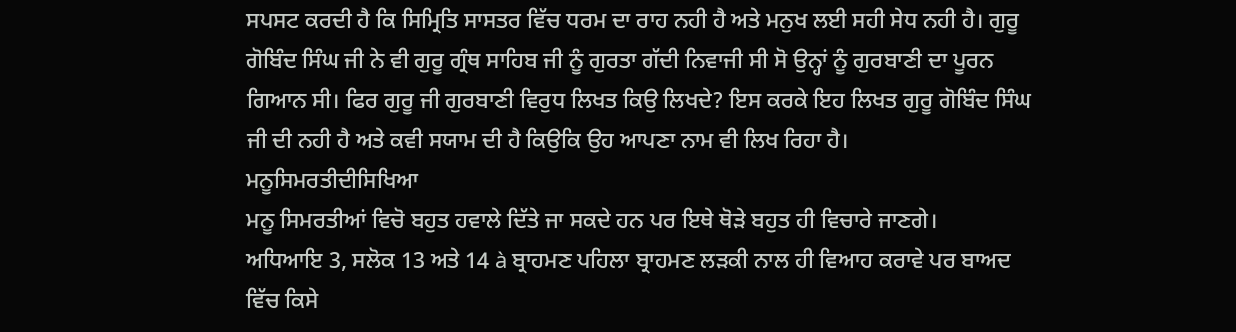ਸਪਸਟ ਕਰਦੀ ਹੈ ਕਿ ਸਿਮ੍ਰਿਤਿ ਸਾਸਤਰ ਵਿੱਚ ਧਰਮ ਦਾ ਰਾਹ ਨਹੀ ਹੈ ਅਤੇ ਮਨੁਖ ਲਈ ਸਹੀ ਸੇਧ ਨਹੀ ਹੈ। ਗੁਰੂ ਗੋਬਿੰਦ ਸਿੰਘ ਜੀ ਨੇ ਵੀ ਗੁਰੂ ਗ੍ਰੰਥ ਸਾਹਿਬ ਜੀ ਨੂੰ ਗੁਰਤਾ ਗੱਦੀ ਨਿਵਾਜੀ ਸੀ ਸੋ ਉਨ੍ਹਾਂ ਨੂੰ ਗੁਰਬਾਣੀ ਦਾ ਪੂਰਨ ਗਿਆਨ ਸੀ। ਫਿਰ ਗੁਰੂ ਜੀ ਗੁਰਬਾਣੀ ਵਿਰੁਧ ਲਿਖਤ ਕਿਉ ਲਿਖਦੇ? ਇਸ ਕਰਕੇ ਇਹ ਲਿਖਤ ਗੁਰੂ ਗੋਬਿੰਦ ਸਿੰਘ ਜੀ ਦੀ ਨਹੀ ਹੈ ਅਤੇ ਕਵੀ ਸਯਾਮ ਦੀ ਹੈ ਕਿਉਕਿ ਉਹ ਆਪਣਾ ਨਾਮ ਵੀ ਲਿਖ ਰਿਹਾ ਹੈ।
ਮਨੂਸਿਮਰਤੀਦੀਸਿਖਿਆ
ਮਨੂ ਸਿਮਰਤੀਆਂ ਵਿਚੋ ਬਹੁਤ ਹਵਾਲੇ ਦਿੱਤੇ ਜਾ ਸਕਦੇ ਹਨ ਪਰ ਇਥੇ ਥੋੜੇ ਬਹੁਤ ਹੀ ਵਿਚਾਰੇ ਜਾਣਗੇ।
ਅਧਿਆਇ 3, ਸਲੋਕ 13 ਅਤੇ 14 à ਬ੍ਰਾਹਮਣ ਪਹਿਲਾ ਬ੍ਰਾਹਮਣ ਲੜਕੀ ਨਾਲ ਹੀ ਵਿਆਹ ਕਰਾਵੇ ਪਰ ਬਾਅਦ ਵਿੱਚ ਕਿਸੇ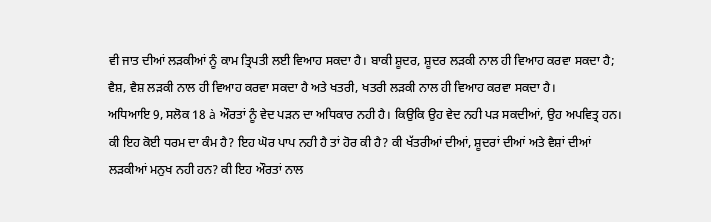ਵੀ ਜਾਤ ਦੀਆਂ ਲੜਕੀਆਂ ਨੂੰ ਕਾਮ ਤ੍ਰਿਪਤੀ ਲਈ ਵਿਆਹ ਸਕਦਾ ਹੈ। ਬਾਕੀ ਸ਼ੂਦਰ, ਸ਼ੂਦਰ ਲੜਕੀ ਨਾਲ ਹੀ ਵਿਆਹ ਕਰਵਾ ਸਕਦਾ ਹੈ; ਵੈਸ਼, ਵੈਸ਼ ਲੜਕੀ ਨਾਲ ਹੀ ਵਿਆਹ ਕਰਵਾ ਸਕਦਾ ਹੈ ਅਤੇ ਖਤਰੀ, ਖਤਰੀ ਲੜਕੀ ਨਾਲ ਹੀ ਵਿਆਹ ਕਰਵਾ ਸਕਦਾ ਹੈ।
ਅਧਿਆਇ 9, ਸਲੋਕ 18 à ਔਰਤਾਂ ਨੂੰ ਵੇਦ ਪੜਨ ਦਾ ਅਧਿਕਾਰ ਨਹੀ ਹੈ। ਕਿਉਕਿ ਉਹ ਵੇਦ ਨਹੀ ਪੜ ਸਕਦੀਆਂ, ਉਹ ਅਪਵਿਤ੍ਰ ਹਨ।
ਕੀ ਇਹ ਕੋਈ ਧਰਮ ਦਾ ਕੰਮ ਹੈ? ਇਹ ਘੋਰ ਪਾਪ ਨਹੀ ਹੈ ਤਾਂ ਹੋਰ ਕੀ ਹੈ? ਕੀ ਖੱਤਰੀਆਂ ਦੀਆਂ, ਸ਼ੂਦਰਾਂ ਦੀਆਂ ਅਤੇ ਵੈਸ਼ਾਂ ਦੀਆਂ ਲੜਕੀਆਂ ਮਨੁਖ ਨਹੀ ਹਨ? ਕੀ ਇਹ ਔਰਤਾਂ ਨਾਲ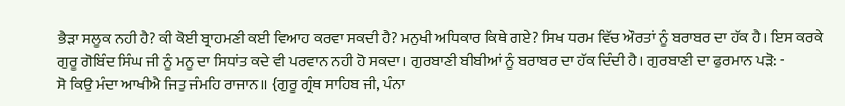ਭੈੜਾ ਸਲੂਕ ਨਹੀ ਹੈ? ਕੀ ਕੋਈ ਬ੍ਰਾਹਮਣੀ ਕਈ ਵਿਆਹ ਕਰਵਾ ਸਕਦੀ ਹੈ? ਮਨੁਖੀ ਅਧਿਕਾਰ ਕਿਥੇ ਗਏ? ਸਿਖ ਧਰਮ ਵਿੱਚ ਔਰਤਾਂ ਨੂੰ ਬਰਾਬਰ ਦਾ ਹੱਕ ਹੈ। ਇਸ ਕਰਕੇ ਗੁਰੂ ਗੋਬਿੰਦ ਸਿੰਘ ਜੀ ਨੂੰ ਮਨੂ ਦਾ ਸਿਧਾਂਤ ਕਦੇ ਵੀ ਪਰਵਾਨ ਨਹੀ ਹੋ ਸਕਦਾ। ਗੁਰਬਾਣੀ ਬੀਬੀਆਂ ਨੂੰ ਬਰਾਬਰ ਦਾ ਹੱਕ ਦਿੰਦੀ ਹੈ। ਗੁਰਬਾਣੀ ਦਾ ਫੁਰਮਾਨ ਪੜੋ: -
ਸੋ ਕਿਉ ਮੰਦਾ ਆਖੀਐ ਜਿਤੁ ਜੰਮਹਿ ਰਾਜਾਨ॥ {ਗੁਰੂ ਗ੍ਰੰਥ ਸਾਹਿਬ ਜੀ, ਪੰਨਾ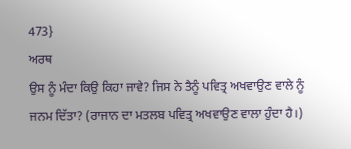473}
ਅਰਥ
ਉਸ ਨੂੰ ਮੰਦਾ ਕਿਉ ਕਿਹਾ ਜਾਵੇ? ਜਿਸ ਨੇ ਤੈਨੂੰ ਪਵਿਤ੍ਰ ਅਖਵਾਉਣ ਵਾਲੇ ਨੂੰ ਜਨਮ ਦਿੱਤਾ? (ਰਾਜਾਨ ਦਾ ਮਤਲਬ ਪਵਿਤ੍ਰ ਅਖਵਾਉਣ ਵਾਲਾ ਹੁੰਦਾ ਹੈ।)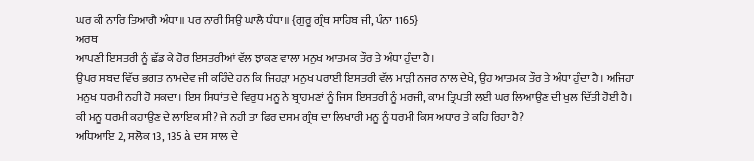ਘਰ ਕੀ ਨਾਰਿ ਤਿਆਗੈ ਅੰਧਾ॥ ਪਰ ਨਾਰੀ ਸਿਉ ਘਾਲੈ ਧੰਧਾ॥ {ਗੁਰੂ ਗ੍ਰੰਥ ਸਾਹਿਬ ਜੀ, ਪੰਨਾ 1165}
ਅਰਥ
ਆਪਣੀ ਇਸਤਰੀ ਨੂੰ ਛੱਡ ਕੇ ਹੋਰ ਇਸਤਰੀਆਂ ਵੱਲ ਝਾਕਣ ਵਾਲਾ ਮਨੁਖ ਆਤਮਕ ਤੌਰ ਤੇ ਅੰਧਾ ਹੁੰਦਾ ਹੈ।
ਉਪਰ ਸਬਦ ਵਿੱਚ ਭਗਤ ਨਾਮਦੇਵ ਜੀ ਕਹਿੰਦੇ ਹਨ ਕਿ ਜਿਹੜਾ ਮਨੁਖ ਪਰਾਈ ਇਸਤਰੀ ਵੱਲ ਮਾੜੀ ਨਜਰ ਨਾਲ ਦੇਖੇ, ਉਹ ਆਤਮਕ ਤੌਰ ਤੇ ਅੰਧਾ ਹੁੰਦਾ ਹੈ। ਅਜਿਹਾ ਮਨੁਖ ਧਰਮੀ ਨਹੀ ਹੋ ਸਕਦਾ। ਇਸ ਸਿਧਾਂਤ ਦੇ ਵਿਰੁਧ ਮਨੂ ਨੇ ਬ੍ਰਾਹਮਣਾਂ ਨੂੰ ਜਿਸ ਇਸਤਰੀ ਨੂੰ ਮਰਜੀ, ਕਾਮ ਤ੍ਰਿਪਤੀ ਲਈ ਘਰ ਲਿਆਉਣ ਦੀ ਖੁਲ ਦਿੱਤੀ ਹੋਈ ਹੈ। ਕੀ ਮਨੂ ਧਰਮੀ ਕਹਾਉਣ ਦੇ ਲਾਇਕ ਸੀ? ਜੇ ਨਹੀ ਤਾ ਫਿਰ ਦਸਮ ਗ੍ਰੰਥ ਦਾ ਲਿਖਾਰੀ ਮਨੂ ਨੂੰ ਧਰਮੀ ਕਿਸ ਅਧਾਰ ਤੇ ਕਹਿ ਰਿਹਾ ਹੈ?
ਅਧਿਆਇ 2, ਸਲੋਕ 13, 135 à ਦਸ ਸਾਲ ਦੇ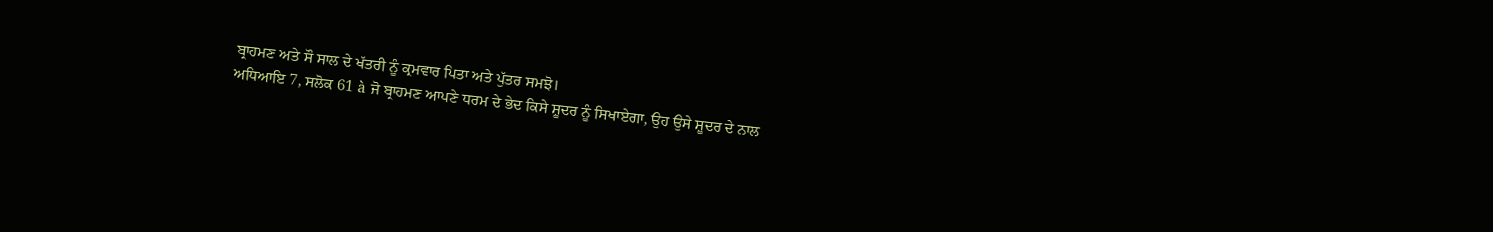ਬ੍ਰਾਹਮਣ ਅਤੇ ਸੌ ਸਾਲ ਦੇ ਖੱਤਰੀ ਨੂੰ ਕ੍ਰਮਵਾਰ ਪਿਤਾ ਅਤੇ ਪੁੱਤਰ ਸਮਝੋ।
ਅਧਿਆਇ 7, ਸਲੋਕ 61 à ਜੋ ਬ੍ਰਾਹਮਣ ਆਪਣੇ ਧਰਮ ਦੇ ਭੇਦ ਕਿਸੇ ਸ਼ੂਦਰ ਨੂੰ ਸਿਖਾਏਗਾ, ਉਹ ਉਸੇ ਸ਼ੂਦਰ ਦੇ ਨਾਲ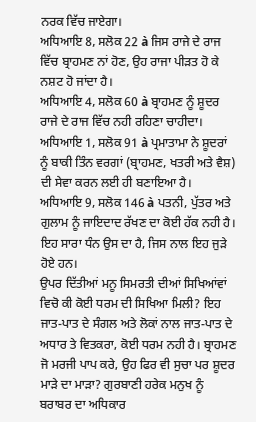ਨਰਕ ਵਿੱਚ ਜਾਏਗਾ।
ਅਧਿਆਇ 8, ਸਲੋਕ 22 à ਜਿਸ ਰਾਜੇ ਦੇ ਰਾਜ ਵਿੱਚ ਬ੍ਰਾਹਮਣ ਨਾਂ ਹੋਣ, ਉਹ ਰਾਜਾ ਪੀੜਤ ਹੋ ਕੇ ਨਸ਼ਟ ਹੋ ਜਾਂਦਾ ਹੈ।
ਅਧਿਆਇ 4, ਸਲੋਕ 60 à ਬ੍ਰਾਹਮਣ ਨੂੰ ਸ਼ੂਦਰ ਰਾਜੇ ਦੇ ਰਾਜ ਵਿੱਚ ਨਹੀ ਰਹਿਣਾ ਚਾਹੀਦਾ।
ਅਧਿਆਇ 1, ਸਲੋਕ 91 à ਪ੍ਰਮਾਤਾਮਾ ਨੇ ਸ਼ੂਦਰਾਂ ਨੂੰ ਬਾਕੀ ਤਿੰਨ ਵਰਗਾਂ (ਬ੍ਰਾਹਮਣ, ਖਤਰੀ ਅਤੇ ਵੈਸ਼) ਦੀ ਸੇਵਾ ਕਰਨ ਲਈ ਹੀ ਬਣਾਇਆ ਹੈ।
ਅਧਿਆਇ 9, ਸਲੋਕ 146 à ਪਤਨੀ, ਪੁੱਤਰ ਅਤੇ ਗੁਲਾਮ ਨੂੰ ਜਾਇਦਾਦ ਰੱਖਣ ਦਾ ਕੋਈ ਹੱਕ ਨਹੀ ਹੈ। ਇਹ ਸਾਰਾ ਧੰਨ ਉਸ ਦਾ ਹੈ, ਜਿਸ ਨਾਲ ਇਹ ਜੁੜੇ ਹੋਏ ਹਨ।
ਉਪਰ ਦਿੱਤੀਆਂ ਮਨੂ ਸਿਮਰਤੀ ਦੀਆਂ ਸਿਖਿਆਂਵਾਂ ਵਿਚੋ ਕੀ ਕੋਈ ਧਰਮ ਦੀ ਸਿਖਿਆ ਮਿਲੀ? ਇਹ ਜਾਤ-ਪਾਤ ਦੇ ਸੰਗਲ ਅਤੇ ਲੋਕਾਂ ਨਾਲ ਜਾਤ-ਪਾਤ ਦੇ ਅਧਾਰ ਤੇ ਵਿਤਕਰਾ, ਕੋਈ ਧਰਮ ਨਹੀ ਹੈ। ਬ੍ਰਾਹਮਣ ਜੋ ਮਰਜੀ ਪਾਪ ਕਰੇ, ਉਹ ਫਿਰ ਵੀ ਸੁਚਾ ਪਰ ਸ਼ੂਦਰ ਮਾੜੇ ਦਾ ਮਾੜਾ? ਗੁਰਬਾਣੀ ਹਰੇਕ ਮਨੁਖ ਨੂੰ ਬਰਾਬਰ ਦਾ ਅਧਿਕਾਰ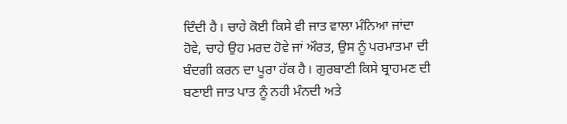ਦਿੰਦੀ ਹੈ। ਚਾਹੇ ਕੋਈ ਕਿਸੇ ਵੀ ਜਾਤ ਵਾਲਾ ਮੰਨਿਆ ਜਾਂਦਾ ਹੋਵੇ, ਚਾਹੇ ਉਹ ਮਰਦ ਹੋਵੇ ਜਾਂ ਔਰਤ, ਉਸ ਨੂੰ ਪਰਮਾਤਮਾ ਦੀ ਬੰਦਗੀ ਕਰਨ ਦਾ ਪੂਰਾ ਹੱਕ ਹੈ। ਗੁਰਬਾਣੀ ਕਿਸੇ ਬ੍ਰਾਹਮਣ ਦੀ ਬਣਾਈ ਜਾਤ ਪਾਤ ਨੂੰ ਨਹੀ ਮੰਨਦੀ ਅਤੇ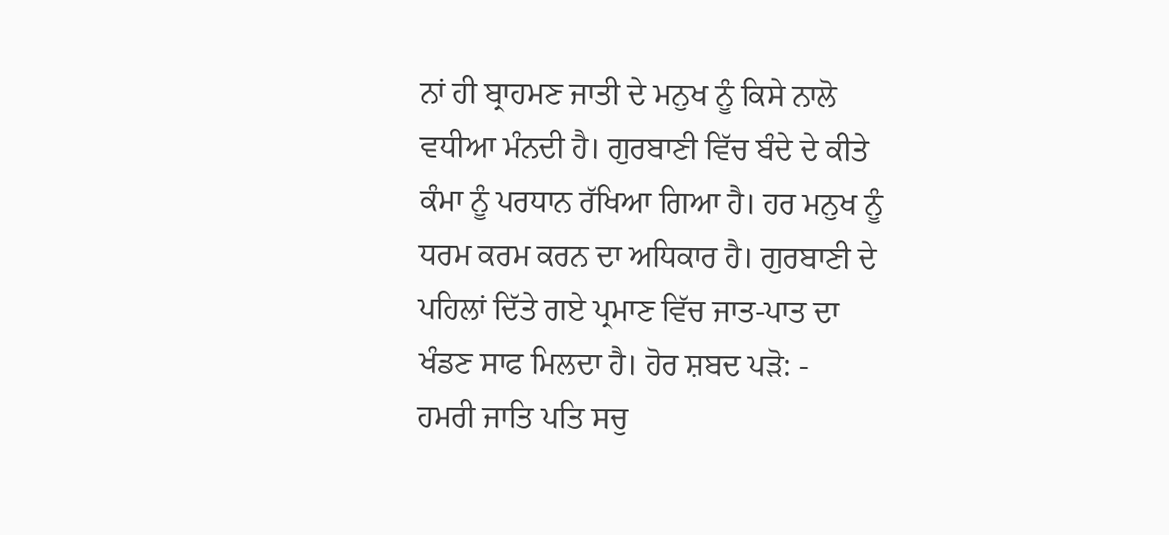ਨਾਂ ਹੀ ਬ੍ਰਾਹਮਣ ਜਾਤੀ ਦੇ ਮਨੁਖ ਨੂੰ ਕਿਸੇ ਨਾਲੋ ਵਧੀਆ ਮੰਨਦੀ ਹੈ। ਗੁਰਬਾਣੀ ਵਿੱਚ ਬੰਦੇ ਦੇ ਕੀਤੇ ਕੰਮਾ ਨੂੰ ਪਰਧਾਨ ਰੱਖਿਆ ਗਿਆ ਹੈ। ਹਰ ਮਨੁਖ ਨੂੰ ਧਰਮ ਕਰਮ ਕਰਨ ਦਾ ਅਧਿਕਾਰ ਹੈ। ਗੁਰਬਾਣੀ ਦੇ ਪਹਿਲਾਂ ਦਿੱਤੇ ਗਏ ਪ੍ਰਮਾਣ ਵਿੱਚ ਜਾਤ-ਪਾਤ ਦਾ ਖੰਡਣ ਸਾਫ ਮਿਲਦਾ ਹੈ। ਹੋਰ ਸ਼ਬਦ ਪੜੋ: -
ਹਮਰੀ ਜਾਤਿ ਪਤਿ ਸਚੁ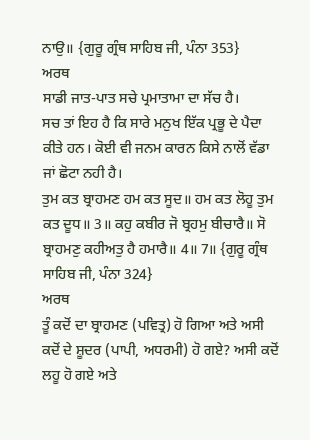ਨਾਉ॥ {ਗੁਰੂ ਗ੍ਰੰਥ ਸਾਹਿਬ ਜੀ, ਪੰਨਾ 353}
ਅਰਥ
ਸਾਡੀ ਜਾਤ-ਪਾਤ ਸਚੇ ਪ੍ਰਮਾਤਾਮਾ ਦਾ ਸੱਚ ਹੈ।
ਸਚ ਤਾਂ ਇਹ ਹੈ ਕਿ ਸਾਰੇ ਮਨੁਖ ਇੱਕ ਪ੍ਰਭੂ ਦੇ ਪੈਦਾ ਕੀਤੇ ਹਨ। ਕੋਈ ਵੀ ਜਨਮ ਕਾਰਨ ਕਿਸੇ ਨਾਲੋਂ ਵੱਡਾ ਜਾਂ ਛੋਟਾ ਨਹੀ ਹੈ।
ਤੁਮ ਕਤ ਬ੍ਰਾਹਮਣ ਹਮ ਕਤ ਸੂਦ॥ ਹਮ ਕਤ ਲੋਹੂ ਤੁਮ ਕਤ ਦੂਧ॥ 3॥ ਕਹੁ ਕਬੀਰ ਜੋ ਬ੍ਰਹਮੁ ਬੀਚਾਰੈ॥ ਸੋ ਬ੍ਰਾਹਮਣੁ ਕਹੀਅਤੁ ਹੈ ਹਮਾਰੈ॥ 4॥ 7॥ {ਗੁਰੂ ਗ੍ਰੰਥ ਸਾਹਿਬ ਜੀ, ਪੰਨਾ 324}
ਅਰਥ
ਤੂੰ ਕਦੋਂ ਦਾ ਬ੍ਰਾਹਮਣ (ਪਵਿਤ੍ਰ) ਹੋ ਗਿਆ ਅਤੇ ਅਸੀ ਕਦੋਂ ਦੇ ਸ਼ੂਦਰ (ਪਾਪੀ, ਅਧਰਮੀ) ਹੋ ਗਏ? ਅਸੀ ਕਦੋਂ ਲਹੂ ਹੋ ਗਏ ਅਤੇ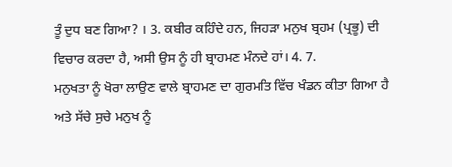ਤੂੰ ਦੁਧ ਬਣ ਗਿਆ? । 3. ਕਬੀਰ ਕਹਿੰਦੇ ਹਨ, ਜਿਹੜਾ ਮਨੁਖ ਬ੍ਰਹਮ (ਪ੍ਰਭੂ) ਦੀ ਵਿਚਾਰ ਕਰਦਾ ਹੈ, ਅਸੀ ਉਸ ਨੂੰ ਹੀ ਬ੍ਰਾਹਮਣ ਮੰਨਦੇ ਹਾਂ। 4. 7.
ਮਨੁਖਤਾ ਨੂੰ ਖੋਰਾ ਲਾਉਣ ਵਾਲੇ ਬ੍ਰਾਹਮਣ ਦਾ ਗੁਰਮਤਿ ਵਿੱਚ ਖੰਡਨ ਕੀਤਾ ਗਿਆ ਹੈ ਅਤੇ ਸੱਚੇ ਸੁਚੇ ਮਨੁਖ ਨੂੰ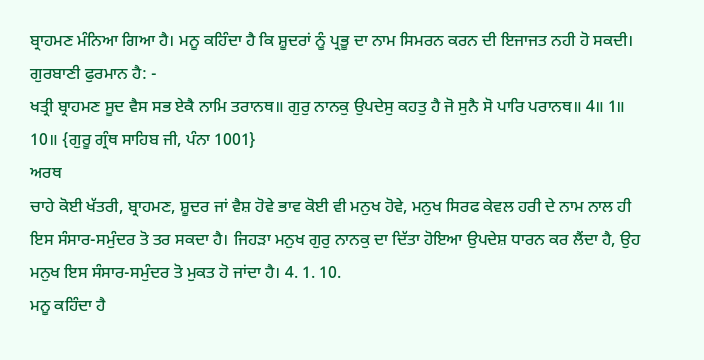ਬ੍ਰਾਹਮਣ ਮੰਨਿਆ ਗਿਆ ਹੈ। ਮਨੂ ਕਹਿੰਦਾ ਹੈ ਕਿ ਸ਼ੂਦਰਾਂ ਨੂੰ ਪ੍ਰਭੂ ਦਾ ਨਾਮ ਸਿਮਰਨ ਕਰਨ ਦੀ ਇਜਾਜਤ ਨਹੀ ਹੋ ਸਕਦੀ। ਗੁਰਬਾਣੀ ਫੁਰਮਾਨ ਹੈ: -
ਖਤ੍ਰੀ ਬ੍ਰਾਹਮਣ ਸੂਦ ਵੈਸ ਸਭ ਏਕੈ ਨਾਮਿ ਤਰਾਨਥ॥ ਗੁਰੁ ਨਾਨਕੁ ਉਪਦੇਸੁ ਕਹਤੁ ਹੈ ਜੋ ਸੁਨੈ ਸੋ ਪਾਰਿ ਪਰਾਨਥ॥ 4॥ 1॥ 10॥ {ਗੁਰੂ ਗ੍ਰੰਥ ਸਾਹਿਬ ਜੀ, ਪੰਨਾ 1001}
ਅਰਥ
ਚਾਹੇ ਕੋਈ ਖੱਤਰੀ, ਬ੍ਰਾਹਮਣ, ਸ਼ੂਦਰ ਜਾਂ ਵੈਸ਼ ਹੋਵੇ ਭਾਵ ਕੋਈ ਵੀ ਮਨੁਖ ਹੋਵੇ, ਮਨੁਖ ਸਿਰਫ ਕੇਵਲ ਹਰੀ ਦੇ ਨਾਮ ਨਾਲ ਹੀ ਇਸ ਸੰਸਾਰ-ਸਮੁੰਦਰ ਤੋ ਤਰ ਸਕਦਾ ਹੈ। ਜਿਹੜਾ ਮਨੁਖ ਗੁਰੁ ਨਾਨਕੁ ਦਾ ਦਿੱਤਾ ਹੋਇਆ ਉਪਦੇਸ਼ ਧਾਰਨ ਕਰ ਲੈਂਦਾ ਹੈ, ਉਹ ਮਨੁਖ ਇਸ ਸੰਸਾਰ-ਸਮੁੰਦਰ ਤੋ ਮੁਕਤ ਹੋ ਜਾਂਦਾ ਹੈ। 4. 1. 10.
ਮਨੂ ਕਹਿੰਦਾ ਹੈ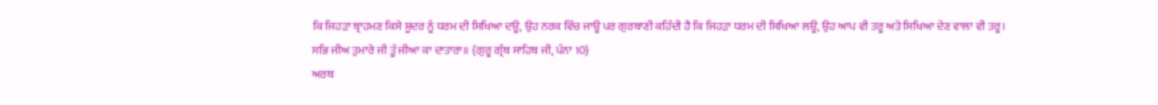ਕਿ ਜਿਹੜਾ ਬ੍ਰਾਹਮਣ ਕਿਸੇ ਸ਼ੂਦਰ ਨੂੰ ਧਰਮ ਦੀ ਸਿਖਿਆ ਦਊ, ਉਹ ਨਰਕ ਵਿੱਚ ਜਾਊ ਪਰ ਗੁਰਬਾਣੀ ਕਹਿੰਦੀ ਹੈ ਕਿ ਜਿਹੜਾ ਧਰਮ ਦੀ ਸਿਖਿਆ ਲਊ, ਉਹ ਆਪ ਵੀ ਤਰੂ ਅਤੇ ਸਿਖਿਆ ਦੇਣ ਵਾਲਾ ਵੀ ਤਰੂ।
ਸਭਿ ਜੀਅ ਤੁਮਾਰੇ ਜੀ ਤੂੰ ਜੀਆ ਕਾ ਦਾਤਾਰਾ॥ {ਗੁਰੂ ਗ੍ਰੰਥ ਸਾਹਿਬ ਜੀ, ਪੰਨਾ 10}
ਅਰਥ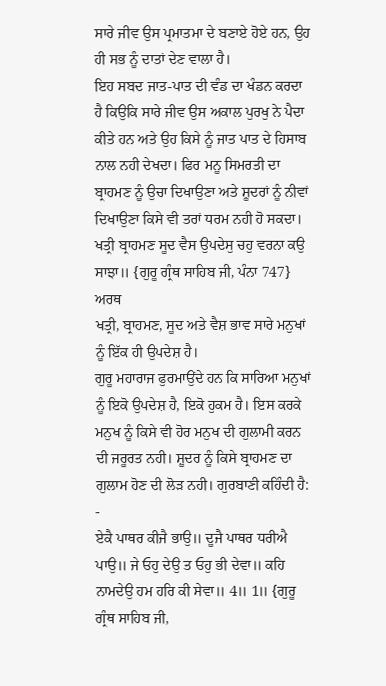ਸਾਰੇ ਜੀਵ ਉਸ ਪ੍ਰਮਾਤਮਾ ਦੇ ਬਣਾਏ ਹੋਏ ਹਨ, ਉਹ ਹੀ ਸਭ ਨੂੰ ਦਾਤਾਂ ਦੇਣ ਵਾਲਾ ਹੈ।
ਇਹ ਸਬਦ ਜਾਤ-ਪਾਤ ਦੀ ਵੰਡ ਦਾ ਖੰਡਨ ਕਰਦਾ ਹੈ ਕਿਉਕਿ ਸਾਰੇ ਜੀਵ ਉਸ ਅਕਾਲ ਪੁਰਖੁ ਨੇ ਪੈਦਾ ਕੀਤੇ ਹਨ ਅਤੇ ਉਹ ਕਿਸੇ ਨੂੰ ਜਾਤ ਪਾਤ ਦੇ ਹਿਸਾਬ ਨਾਲ ਨਹੀ ਦੇਖਦਾ। ਫਿਰ ਮਨੂ ਸਿਮਰਤੀ ਦਾ ਬ੍ਰਾਹਮਣ ਨੂੰ ਉਚਾ ਦਿਖਾਉਣਾ ਅਤੇ ਸ਼ੂਦਰਾਂ ਨੂੰ ਨੀਵਾਂ ਦਿਖਾਉਣਾ ਕਿਸੇ ਵੀ ਤਰਾਂ ਧਰਮ ਨਹੀ ਹੋ ਸਕਦਾ।
ਖਤ੍ਰੀ ਬ੍ਰਾਹਮਣ ਸੂਦ ਵੈਸ ਉਪਦੇਸੁ ਚਹੁ ਵਰਨਾ ਕਉ ਸਾਝਾ॥ {ਗੁਰੂ ਗ੍ਰੰਥ ਸਾਹਿਬ ਜੀ, ਪੰਨਾ 747}
ਅਰਥ
ਖਤ੍ਰੀ, ਬ੍ਰਾਹਮਣ, ਸੂਦ ਅਤੇ ਵੈਸ਼ ਭਾਵ ਸਾਰੇ ਮਨੁਖਾਂ ਨੂੰ ਇੱਕ ਹੀ ਉਪਦੇਸ਼ ਹੈ।
ਗੁਰੂ ਮਹਾਰਾਜ ਫੁਰਮਾਉਂਦੇ ਹਨ ਕਿ ਸਾਰਿਆ ਮਨੁਖਾਂ ਨੂੰ ਇਕੋ ਉਪਦੇਸ਼ ਹੈ, ਇਕੋ ਹੁਕਮ ਹੈ। ਇਸ ਕਰਕੇ ਮਨੁਖ ਨੂੰ ਕਿਸੇ ਵੀ ਹੋਰ ਮਨੁਖ ਦੀ ਗੁਲਾਮੀ ਕਰਨ ਦੀ ਜਰੂਰਤ ਨਹੀ। ਸ਼ੂਦਰ ਨੂੰ ਕਿਸੇ ਬ੍ਰਾਹਮਣ ਦਾ ਗੁਲਾਮ ਹੋਣ ਦੀ ਲੋੜ ਨਹੀ। ਗੁਰਬਾਣੀ ਕਹਿੰਦੀ ਹੈ: -
ਏਕੈ ਪਾਥਰ ਕੀਜੈ ਭਾਉ॥ ਦੂਜੈ ਪਾਥਰ ਧਰੀਐ ਪਾਉ॥ ਜੇ ਓਹੁ ਦੇਉ ਤ ਓਹੁ ਭੀ ਦੇਵਾ॥ ਕਹਿ ਨਾਮਦੇਉ ਹਮ ਹਰਿ ਕੀ ਸੇਵਾ॥ 4॥ 1॥ {ਗੁਰੂ ਗ੍ਰੰਥ ਸਾਹਿਬ ਜੀ,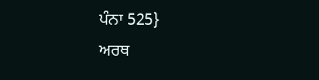ਪੰਨਾ 525}
ਅਰਥ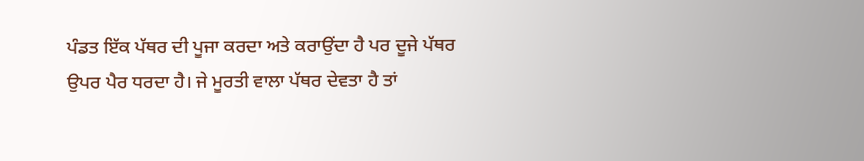ਪੰਡਤ ਇੱਕ ਪੱਥਰ ਦੀ ਪੂਜਾ ਕਰਦਾ ਅਤੇ ਕਰਾਉਂਦਾ ਹੈ ਪਰ ਦੂਜੇ ਪੱਥਰ ਉਪਰ ਪੈਰ ਧਰਦਾ ਹੈ। ਜੇ ਮੂਰਤੀ ਵਾਲਾ ਪੱਥਰ ਦੇਵਤਾ ਹੈ ਤਾਂ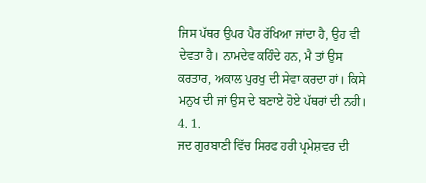ਜਿਸ ਪੱਥਰ ਉਪਰ ਪੈਰ ਰੱਖਿਆ ਜਾਂਦਾ ਹੈ, ਉਹ ਵੀ ਦੇਵਤਾ ਹੈ। ਨਾਮਦੇਵ ਕਹਿੰਦੇ ਹਨ, ਮੈ ਤਾਂ ਉਸ ਕਰਤਾਰ, ਅਕਾਲ ਪੁਰਖੁ ਦੀ ਸੇਵਾ ਕਰਦਾ ਹਾਂ। ਕਿਸੇ ਮਨੁਖ ਦੀ ਜਾਂ ਉਸ ਦੇ ਬਣਾਏ ਹੋਏ ਪੱਥਰਾਂ ਦੀ ਨਹੀ। 4. 1.
ਜਦ ਗੁਰਬਾਣੀ ਵਿੱਚ ਸਿਰਫ ਹਰੀ ਪ੍ਰਮੇਸ਼ਵਰ ਦੀ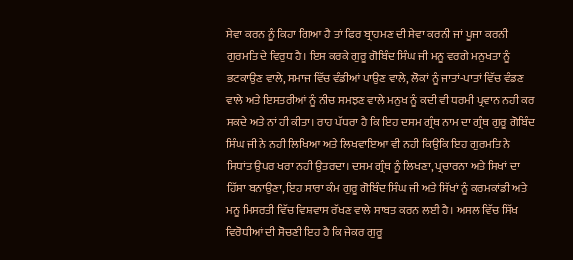ਸੇਵਾ ਕਰਨ ਨੂੰ ਕਿਹਾ ਗਿਆ ਹੈ ਤਾਂ ਫਿਰ ਬ੍ਰਾਹਮਣ ਦੀ ਸੇਵਾ ਕਰਨੀ ਜਾਂ ਪੂਜਾ ਕਰਨੀ ਗੁਰਮਤਿ ਦੇ ਵਿਰੁਧ ਹੈ। ਇਸ ਕਰਕੇ ਗੁਰੂ ਗੋਬਿੰਦ ਸਿੰਘ ਜੀ ਮਨੂ ਵਰਗੇ ਮਨੁਖਤਾ ਨੂੰ ਭਟਕਾਉਣ ਵਾਲੇ, ਸਮਾਜ ਵਿੱਚ ਵੰਡੀਆਂ ਪਾਉਣ ਵਾਲੇ, ਲੋਕਾਂ ਨੂੰ ਜਾਤਾਂ-ਪਾਤਾਂ ਵਿੱਚ ਵੰਡਣ ਵਾਲੇ ਅਤੇ ਇਸਤਰੀਆਂ ਨੂੰ ਨੀਚ ਸਮਝਣ ਵਾਲੇ ਮਨੁਖ ਨੂੰ ਕਦੀ ਵੀ ਧਰਮੀ ਪ੍ਰਵਾਨ ਨਹੀ ਕਰ ਸਕਦੇ ਅਤੇ ਨਾਂ ਹੀ ਕੀਤਾ। ਰਾਹ ਪੱਧਰਾ ਹੈ ਕਿ ਇਹ ਦਸਮ ਗ੍ਰੰਥ ਨਾਮ ਦਾ ਗ੍ਰੰਥ ਗੁਰੂ ਗੋਬਿੰਦ ਸਿੰਘ ਜੀ ਨੇ ਨਹੀ ਲਿਖਿਆ ਅਤੇ ਲਿਖਵਾਇਆ ਵੀ ਨਹੀ ਕਿਉਕਿ ਇਹ ਗੁਰਮਤਿ ਨੇ ਸਿਧਾਂਤ ਉਪਰ ਖਰਾ ਨਹੀ ਉਤਰਦਾ। ਦਸਮ ਗ੍ਰੰਥ ਨੂੰ ਲਿਖਣਾ, ਪ੍ਰਚਾਰਨਾ ਅਤੇ ਸਿਖਾਂ ਦਾ ਹਿੱਸਾ ਬਨਾਉਣਾ, ਇਹ ਸਾਰਾ ਕੰਮ ਗੁਰੂ ਗੋਬਿੰਦ ਸਿੰਘ ਜੀ ਅਤੇ ਸਿੱਖਾਂ ਨੂੰ ਕਰਮਕਾਂਡੀ ਅਤੇ ਮਨੂ ਮਿਸਰਤੀ ਵਿੱਚ ਵਿਸ਼ਵਾਸ ਰੱਖਣ ਵਾਲੇ ਸਾਬਤ ਕਰਨ ਲਈ ਹੈ। ਅਸਲ ਵਿੱਚ ਸਿੱਖ ਵਿਰੋਧੀਆਂ ਦੀ ਸੋਚਣੀ ਇਹ ਹੈ ਕਿ ਜੇਕਰ ਗੁਰੂ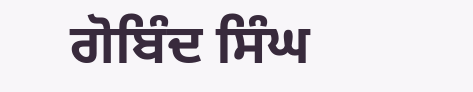ਗੋਬਿੰਦ ਸਿੰਘ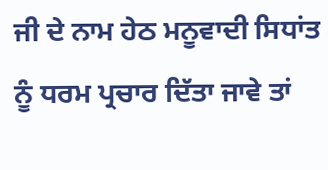ਜੀ ਦੇ ਨਾਮ ਹੇਠ ਮਨੂਵਾਦੀ ਸਿਧਾਂਤ ਨੂੰ ਧਰਮ ਪ੍ਰਚਾਰ ਦਿੱਤਾ ਜਾਵੇ ਤਾਂ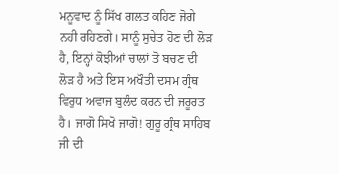ਮਨੂਵਾਦ ਨੂੰ ਸਿੱਖ ਗਲਤ ਕਹਿਣ ਜੋਗੇ ਨਹੀ ਰਹਿਣਗੇ। ਸਾਨੂੰ ਸੁਚੇਤ ਹੋਣ ਦੀ ਲੋੜ ਹੈ, ਇਨ੍ਹਾਂ ਕੋਝੀਆਂ ਚਾਲਾਂ ਤੋ ਬਚਣ ਦੀ ਲੋੜ ਹੈ ਅਤੇ ਇਸ ਅਖੌਤੀ ਦਸਮ ਗ੍ਰੰਥ ਵਿਰੁਧ ਅਵਾਜ ਬੁਲੰਦ ਕਰਨ ਦੀ ਜਰੂਰਤ ਹੈ। ਜਾਗੋ ਸਿਖੋ ਜਾਗੋ! ਗੁਰੂ ਗ੍ਰੰਥ ਸਾਹਿਬ ਜੀ ਦੀ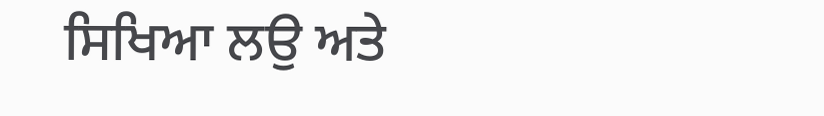ਸਿਖਿਆ ਲਉ ਅਤੇ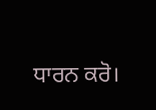ਧਾਰਨ ਕਰੋ।